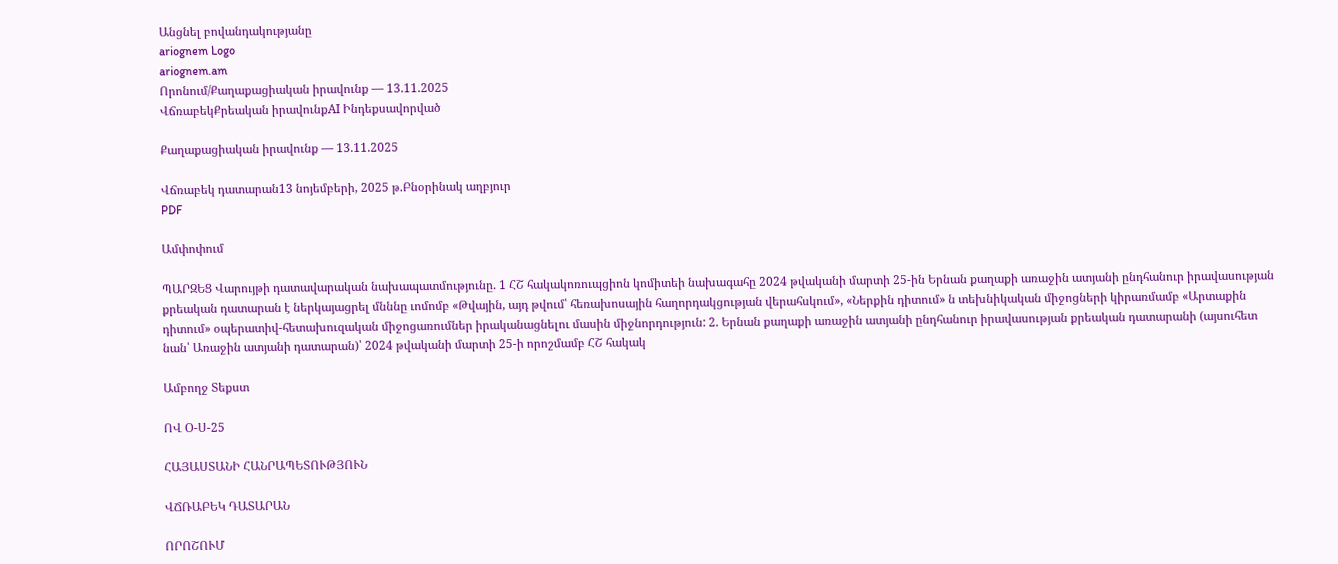Անցնել բովանդակությանը
ariognem Logo
ariognem.am
Որոնում/Քաղաքացիական իրավունք — 13.11.2025
ՎճռաբեկՔրեական իրավունքAI Ինդեքսավորված

Քաղաքացիական իրավունք — 13.11.2025

Վճռաբեկ դատարան13 նոյեմբերի, 2025 թ.Բնօրինակ աղբյուր
PDF

Ամփոփում

ՊԱՐԶԵՑ Վարույթի դատավարական նախապատմությունը. 1 ՀՇ հակակոռուպցիոն կոմիտեի նախագահը 2024 թվականի մարտի 25-ին Երնան քաղաքի առաջին ատյանի ընդհանուր իրավասության քրեական դատարան է ներկայացրել մնննը ւոմոմբ «Թվային, այդ թվում՝ հեռախոսային հաղորդակցության վերահսկում», «Ներքին դիտում» ն տեխնիկական միջոցների կիրառմամբ «Արտաքին դիտում» օպերատիվ-հետախուզական միջոցառումներ իրականացնելու մասին միջնորդություն: 2. Երնան քաղաքի առաջին ատյանի ընդհանուր իրավասության քրեական դատարանի (այսուհետ նան՝ Առաջին ատյանի դատարան)՝ 2024 թվականի մարտի 25-ի որոշմամբ ՀՇ հակակ

Ամբողջ Տեքստ

ՈՎ Օ-Ս-25

ՀԱՅԱՍՏԱՆԻ ՀԱՆՐԱՊԵՏՈՒԹՅՈՒՆ

ՎՃՌԱԲԵԿ ԴԱՏԱՐԱՆ

ՈՐՈՇՈՒՄ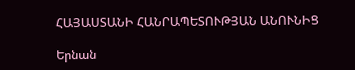ՀԱՅԱՍՏԱՆԻ ՀԱՆՐԱՊԵՏՈՒԹՅԱՆ ԱՆՈՒՆԻՑ

Երնան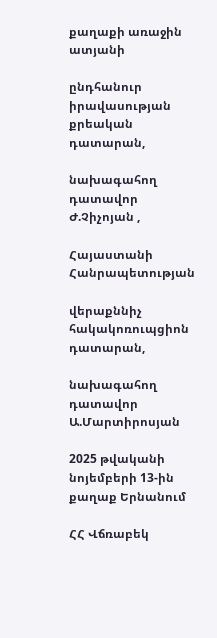քաղաքի առաջին ատյանի

ընդհանուր իրավասության քրեական դատարան,

նախագահող դատավոր Ժ.Չիչոյան ,

Հայաստանի Հանրապետության

վերաքննիչ հակակոռուպցիոն դատարան,

նախագահող դատավոր Ա.Մարտիրոսյան

2025 թվականի նոյեմբերի 13-ին քաղաք Երնանում

ՀՀ Վճռաբեկ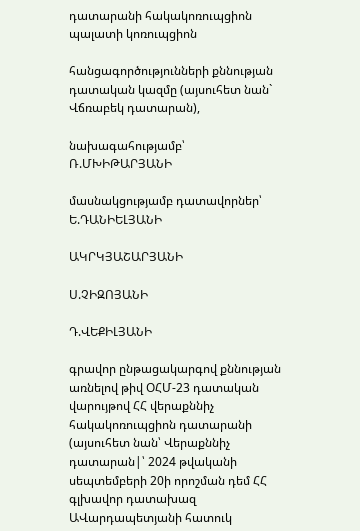դատարանի հակակոռուպցիոն պալատի կոռուպցիոն

հանցագործությունների քննության դատական կազմը (այսուհետ նան` Վճռաբեկ դատարան),

նախագահությամբ՝ Ռ.ՄԽԻԹԱՐՅԱՆԻ

մասնակցությամբ դատավորներ՝ Ե.ԴԱՆԻԵԼՅԱՆԻ

ԱԿՐԿՅԱՇԱՐՅԱՆԻ

Ս.ՉԻԶՈՅԱՆԻ

Դ.ՎԵՔԻԼՅԱՆԻ

գրավոր ընթացակարգով քննության առնելով թիվ ՕՀՄ-23 դատական վարույթով ՀՀ վերաքննիչ հակակոռուպցիոն դատարանի (այսուհետ նան՝ Վերաքննիչ դատարան|՝ 2024 թվականի սեպտեմբերի 20ի որոշման դեմ ՀՀ գլխավոր դատախազ ԱՎարդապետյանի հատուկ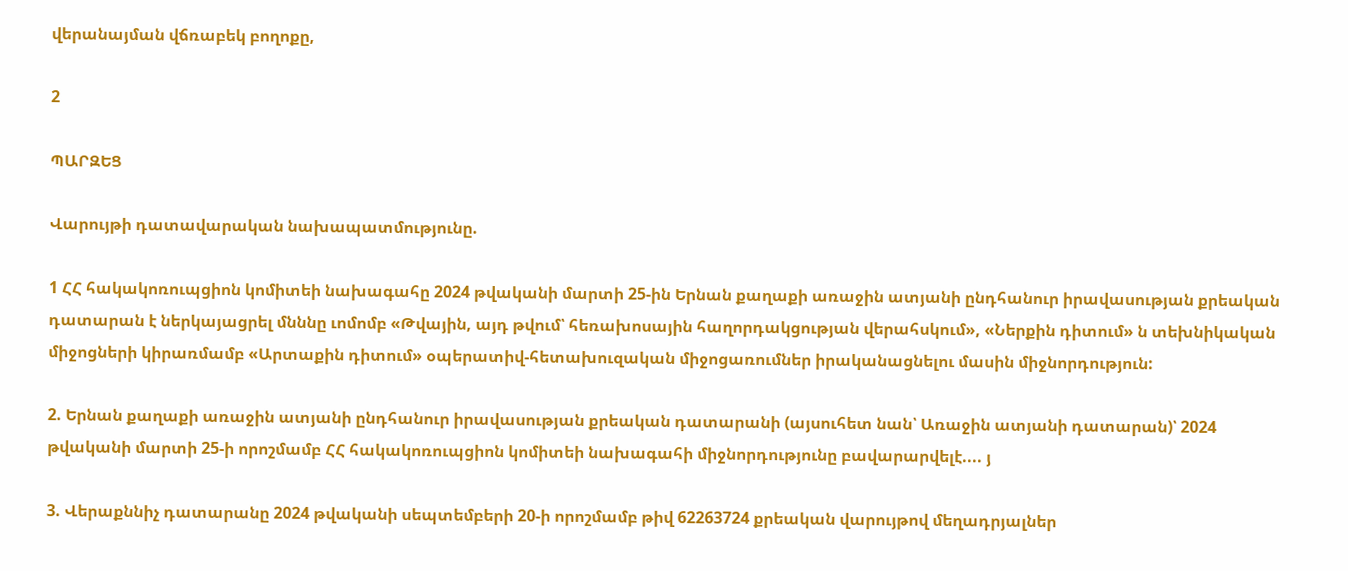վերանայման վճռաբեկ բողոքը,

2

ՊԱՐԶԵՑ

Վարույթի դատավարական նախապատմությունը.

1 ՀՀ հակակոռուպցիոն կոմիտեի նախագահը 2024 թվականի մարտի 25-ին Երնան քաղաքի առաջին ատյանի ընդհանուր իրավասության քրեական դատարան է ներկայացրել մնննը ւոմոմբ «Թվային, այդ թվում՝ հեռախոսային հաղորդակցության վերահսկում», «Ներքին դիտում» ն տեխնիկական միջոցների կիրառմամբ «Արտաքին դիտում» օպերատիվ-հետախուզական միջոցառումներ իրականացնելու մասին միջնորդություն:

2. Երնան քաղաքի առաջին ատյանի ընդհանուր իրավասության քրեական դատարանի (այսուհետ նան՝ Առաջին ատյանի դատարան)՝ 2024 թվականի մարտի 25-ի որոշմամբ ՀՀ հակակոռուպցիոն կոմիտեի նախագահի միջնորդությունը բավարարվելէ.... յ

3. Վերաքննիչ դատարանը 2024 թվականի սեպտեմբերի 20-ի որոշմամբ թիվ 62263724 քրեական վարույթով մեղադրյալներ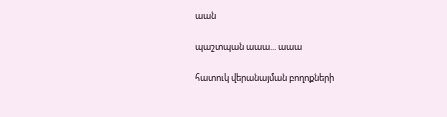աան

պաշտպան աաա... աաա

հատուկ վերանայման բողոքների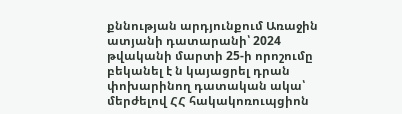քննության արդյունքում Առաջին ատյանի դատարանի՝ 2024 թվականի մարտի 25-ի որոշումը բեկանել է ն կայացրել դրան փոխարինող դատական ակա՝ մերժելով ՀՀ հակակոռուպցիոն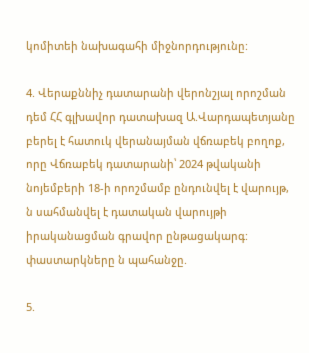կոմիտեի նախագահի միջնորդությունը:

4. Վերաքննիչ դատարանի վերոնշյալ որոշման դեմ ՀՀ գլխավոր դատախազ Ա.Վարդապետյանը բերել է հատուկ վերանայման վճռաբեկ բողոք, որը Վճռաբեկ դատարանի՝ 2024 թվականի նոյեմբերի 18-ի որոշմամբ ընդունվել է վարույթ, ն սահմանվել է դատական վարույթի իրականացման գրավոր ընթացակարգ: փաստարկները ն պահանջը.

5.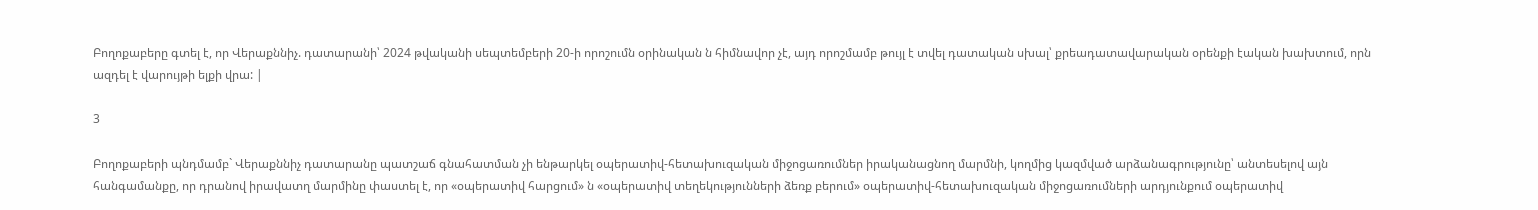Բողոքաբերը գտել է, որ Վերաքննիչ. դատարանի՝ 2024 թվականի սեպտեմբերի 20-ի որոշումն օրինական ն հիմնավոր չէ, այդ որոշմամբ թույլ է տվել դատական սխալ՝ քրեադատավարական օրենքի էական խախտում, որն ազդել է վարույթի ելքի վրա: |

3

Բողոքաբերի պնդմամբ` Վերաքննիչ դատարանը պատշաճ գնահատման չի ենթարկել օպերատիվ-հետախուզական միջոցառումներ իրականացնող մարմնի, կողմից կազմված արձանագրությունը՝ անտեսելով այն հանգամանքը, որ դրանով իրավատղ մարմինը փաստել է, որ «օպերատիվ հարցում» ն «օպերատիվ տեղեկությունների ձեռք բերում» օպերատիվ-հետախուզական միջոցառումների արդյունքում օպերատիվ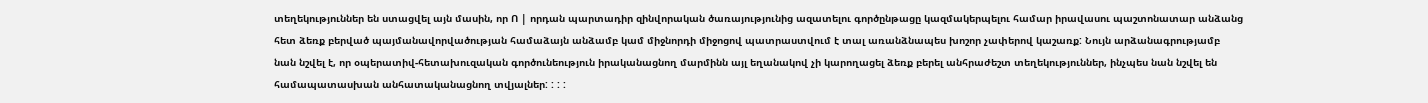տեղեկություններ են ստացվել այն մասին, որ Ո | որդան պարտադիր զինվորական ծառայությունից ազատելու գործընթացը կազմակերպելու համար իրավասու պաշտոնատար անձանց հետ ձեռք բերված պայմանավորվածության համաձայն անձամբ կամ միջնորդի միջոցով պատրաստվում է տալ առանձնապես խոշոր չափերով կաշառք: Նույն արձանագրությամբ նան նշվել է, որ օպերատիվ-հետախուզական գործունեություն իրականացնող մարմինն այլ եղանակով չի կարողացել ձեռք բերել անհրաժեշտ տեղեկություններ, ինչպես նան նշվել են համապատասխան անհատականացնող տվյալներ: : : :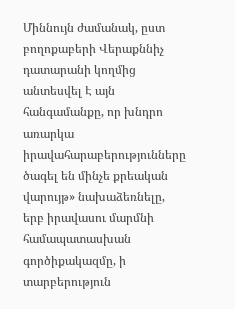Միննույն ժամանակ, ըստ բողոքաբերի Վերաքննիչ դատարանի կողմից անտեսվել Է այն հանգամանքը, որ խնդրո առարկա իրավահարաբերությունները ծագել են մինչե քրեական վարույթ» նախաձեռնելը, երբ իրավասու մարմնի համապատասխան գործիքակազմը, ի տարբերություն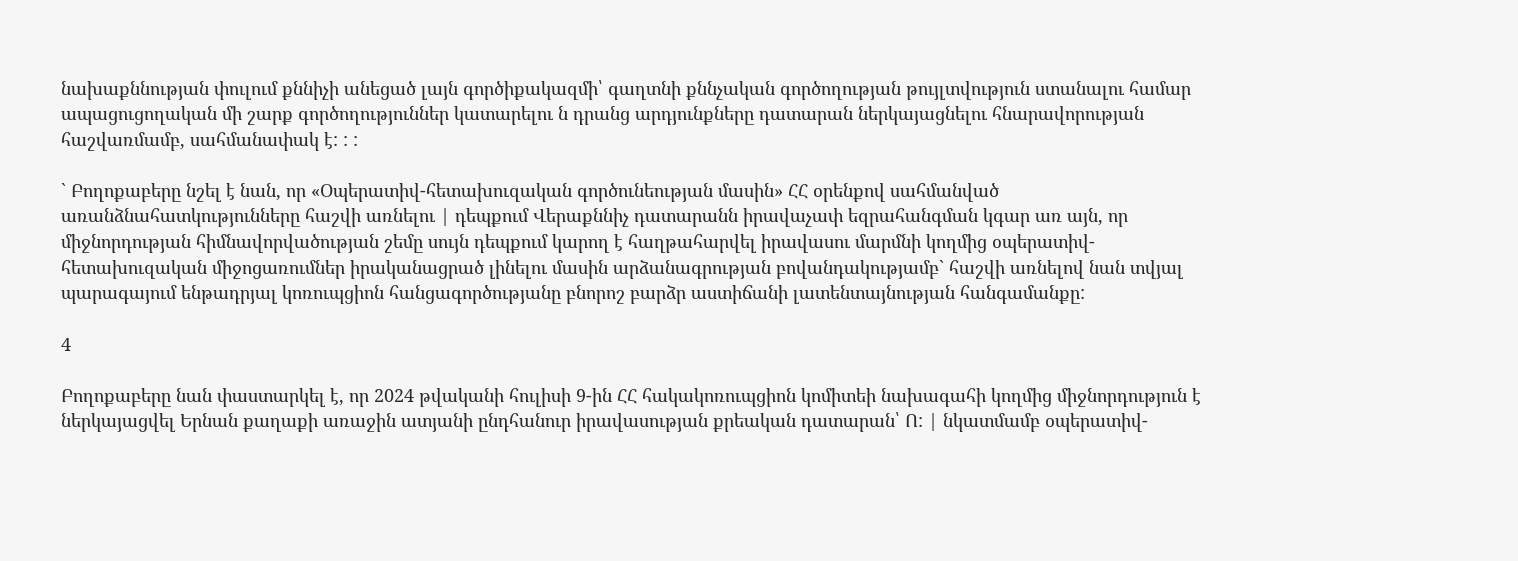նախաքննության փուլում քննիչի անեցած լայն գործիքակազմի՝ գաղտնի քննչական գործողության թույլտվություն ստանալու համար ապացուցողական մի շարք գործողություններ կատարելու ն դրանց արդյունքները դատարան ներկայացնելու հնարավորության հաշվառմամբ, սահմանափակ է: : :

` Բողոքաբերը նշել է նան, որ «Օպերատիվ-հետախուզական գործունեության մասին» ՀՀ օրենքով սահմանված առանձնահատկությունները հաշվի առնելու | դեպքում Վերաքննիչ դատարանն իրավաչափ եզրահանգման կգար առ այն, որ միջնորդության հիմնավորվածության շեմը սույն դեպքում կարող է հաղթահարվել իրավասու մարմնի կողմից օպերատիվ-հետախուզական միջոցառումներ իրականացրած լինելու մասին արձանագրության բովանդակությամբ` հաշվի առնելով նան տվյալ պարագայում ենթադրյալ կոռուպցիոն հանցագործությանը բնորոշ բարձր աստիճանի լատենտայնության հանգամանքը:

4

Բողոքաբերը նան փաստարկել է, որ 2024 թվականի հուլիսի 9-ին ՀՀ հակակոռուպցիոն կոմիտեի նախագահի կողմից միջնորդություն է ներկայացվել Երնան քաղաքի առաջին ատյանի ընդհանուր իրավասության քրեական դատարան՝ Ո: | նկատմամբ օպերատիվ-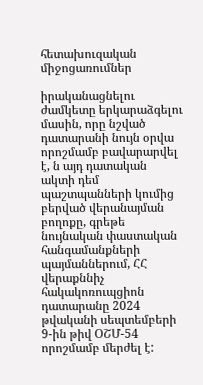հետախուզական միջոցառումներ

իրականացնելու ժամկետը երկարաձգելու մասին, որը նշված դատարանի նույն օրվա որոշմամբ բավարարվել է, ն այդ դատական ակտի դեմ պաշտպանների կումից բերված վերանայման բողոքը, գրեթե նույնական փաստական հանգամանքների պայմաններում, ՀՀ վերաքննիչ հակակոռուպցիոն դատարանը 2024 թվականի սեպտեմբերի 9-ին թիվ ՕՇՄ-54 որոշմամբ մերժել է: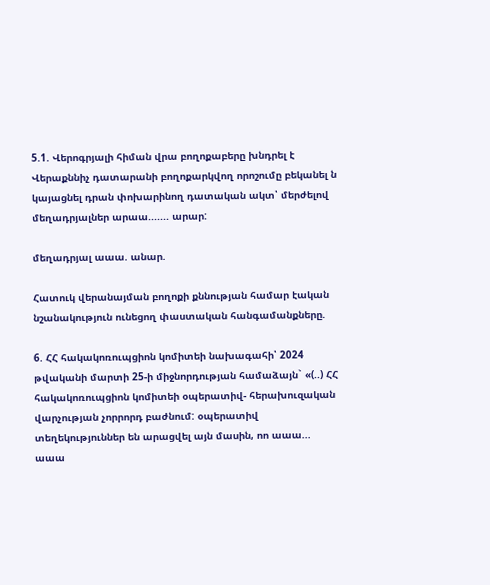5.1. Վերոգրյալի հիման վրա բողոքաբերը խնդրել է Վերաքննիչ դատարանի բողոքարկվող որոշումը բեկանել ն կայացնել դրան փոխարինող դատական ակտ՝ մերժելով մեղադրյալներ արաա....... արար:

մեղադրյալ աաա. անար.

Հատուկ վերանայման բողոքի քննության համար էական նշանակություն ունեցող փաստական հանգամանքները.

6. ՀՀ հակակոռուպցիոն կոմիտեի նախագահի՝ 2024 թվականի մարտի 25-ի միջնորդության համաձայն` «(..) ՀՀ հակակոռուպցիոն կոմիտեի օպերատիվ- հերախուզական վարչության չորրորդ բաժնում: օպերատիվ տեղեկություններ են արացվել այն մասին, ոո աաա... աաա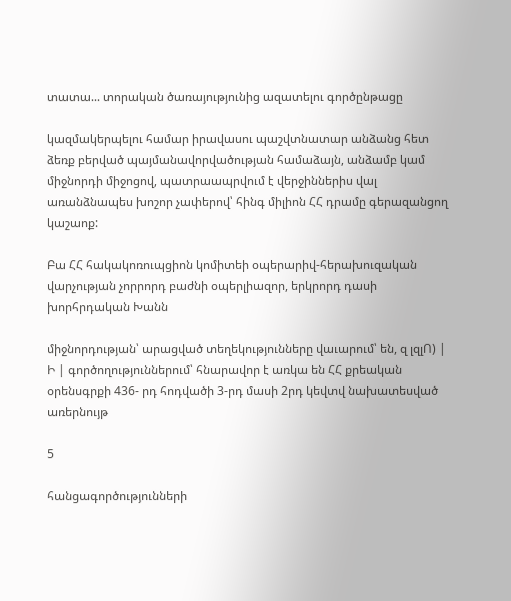տատա... տորական ծառայությունից ազատելու գործընթացը

կազմակերպելու համար իրավասու պաշվտնատար անձանց հետ ձեռք բերված պայմանավորվածության համաձայն, անձամբ կամ միջնորդի միջոցով, պատրաապրվում է վերջիններիս վալ առանձնապես խոշոր չափերով՝ հինգ միլիոն ՀՀ դրամը գերազանցող կաշաոք:

Բա ՀՀ հակակոռուպցիոն կոմիտեի օպերարիվ-հերախուզական վարչության չորրորդ բաժնի օպերլիազոր, երկրորդ դասի խորհրդական Խանն

միջնորդության՝ արացված տեղեկությունները վաւարում՝ են, զ լզլՈ) | Ի | գործողություններում՝ հնարավոր է առկա են ՀՀ քրեական օրենսգրքի 436- րդ հոդվածի 3-րդ մասի 2րդ կեվտվ նախատեսված առերնույթ

5

հանցագործությունների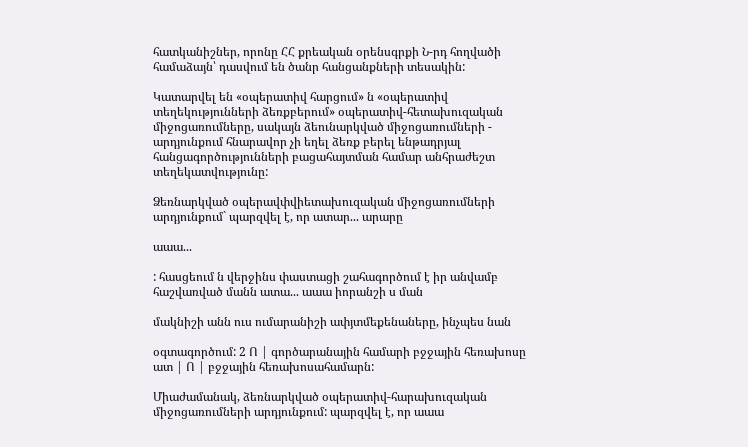հատկանիշներ, որոնը ՀՀ քրեական օրենսգրքի Ն-րդ հողվածի համաձայն՝ դասվում են ծանր հանցանքների տեսակին:

Կատարվել են «օպերատիվ հարցում» ն «օպերատիվ տեղեկությունների ձեռքբերում» օպերատիվ-հետախուզական միջոցառումները, սակայն ձեունարկված միջոցառումների - արդյունքում հնարավոր չի եղել ձեռք բերել ենթադրյալ հանցագործությունների բացահայտման համար անհրաժեշտ տեղեկատվությունը:

Ձեռնարկված օպերավփվիետախուզական միջոցառումների արդյունքում` պարզվել է, որ ատար... արարը

աաա...

: հասցեում ն վերջինս փաստացի շահագործում է իր անվամբ հաշվառված մանն ատա... աաա իորանշի ս ման

մակնիշի անն ուս ումարանիշի ափյտմեքենաները, ինչպես նան

օգտագործում: 2 Ո | գործարանային համարի բջջային հեռախոսը ատ | Ո | բջջային հեռախոսահամարն:

Միաժամանակ, ձեռնարկված օպերատիվ-հարախուզական միջոցառումների արդյունքում: պարզվել է, որ աաա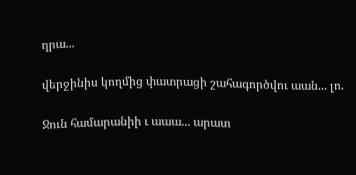ղրա...

վերջինիս կողմից փատրացի շահագործվու աան... լո.

Ջուն համարանիի ւ աաա... արատ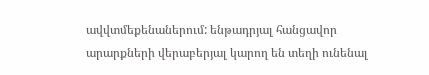ավվտմեքենաներում: ենթադրյալ հանցավոր արարքների վերաբերյալ կարող են տեղի ունենալ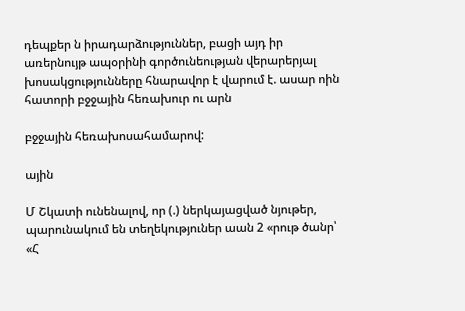դեպքեր ն իրադարձություններ, բացի այդ իր առերնույթ ապօրինի գործունեության վերարերյալ խոսակցությունները հնարավոր է վարում է. ասար ոին հատորի բջջային հեռախուր ու արն

բջջային հեռախոսահամարով:

ային

Մ Շկատի ունենալով, որ (.) ներկայացված նյութեր, պարունակում են տեղեկություներ աան 2 «րութ ծանր՝ «Հ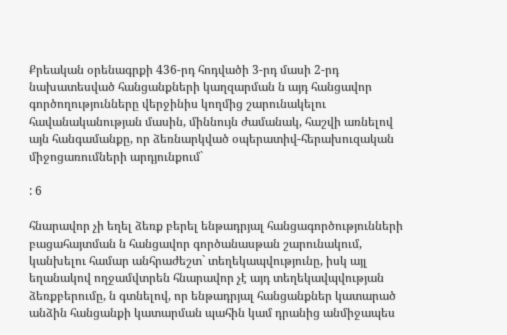Քրեական օրենագրքի 436-րդ հոդվածի 3-րդ մասի 2-րդ նախատեսված հանցանքների կաղզարման ն այդ հանցավոր գործողությունները վերջինիս կողմից շարունակելու հավանականության մասին, միննույն ժամանակ, հաշվի առնելով այն հանգամանքը, որ ձեռնարկված օպերատիվ-հերախուզական միջոցառումների արդյունքում`

: 6

հնարավոր չի եղել ձեռք բերել ենթադրյալ հանցագործությունների բացահայտման ն հանցավոր գործանասթան շարունակում, կանխելու համար անհրաժեշտ` տեղեկապվությունը, իսկ այլ եղանակով ողջամվտրեն հնարավոր չէ այդ տեղեկավպվության ձեռքբերումը, ն գտնելով, որ ենթադրյալ հանցանքներ կատարած անձին հանցանքի կատարման պահին կամ դրանից անմիջապես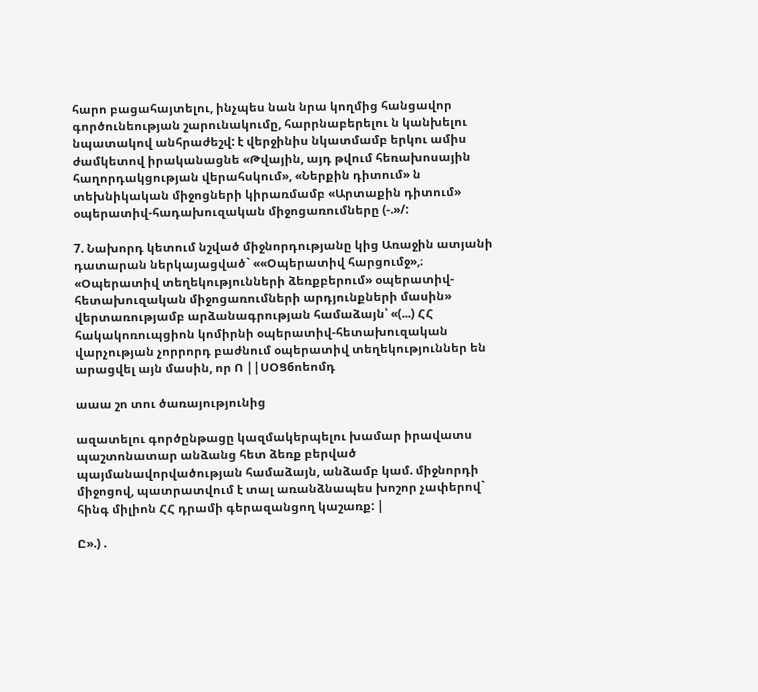հարո բացահայտելու, ինչպես նան նրա կողմից հանցավոր գործունեության շարունակումը, հարրնաբերելու ն կանխելու նպատակով անհրաժեշվ: է վերջինիս նկատմամբ երկու ամիս ժամկետով իրականացնե «Թվային, այդ թվում հեռախոսային հաղորդակցության վերահսկում», «Ներքին դիտում» ն տեխնիկական միջոցների կիրառմամբ «Արտաքին դիտում» օպերատիվ-հադախուզական միջոցառումները (-.»/:

7. Նախորդ կետում նշված միջնորդությանը կից Առաջին ատյանի դատարան ներկայացված` ««Օպերատիվ հարցումջ»,։ «Օպերատիվ տեղեկությունների ձեռքբերում» օպերատիվ-հետախուզական միջոցառումների արդյունքների մասին» վերտառությամբ արձանագրության համաձայն՝ «(...) ՀՀ հակակոռուպցիոն կոմիրնի օպերատիվ-հետախուզական վարչության չորրորդ բաժնում օպերատիվ տեղեկություններ են արացվել այն մասին, որ Ո ||ՍՕՑ6ոեոմդ

աաա շո տու ծառայությունից

ազատելու գործընթացը կազմակերպելու խամար իրավատս պաշտոնատար անձանց հետ ձեռք բերված պայմանավորվածության համաձայն, անձամբ կամ. միջնորդի միջոցով, պատրատվում է տալ առանձնապես խոշոր չափերով` հինգ միլիոն ՀՀ դրամի գերազանցող կաշառք: |

Ը».) .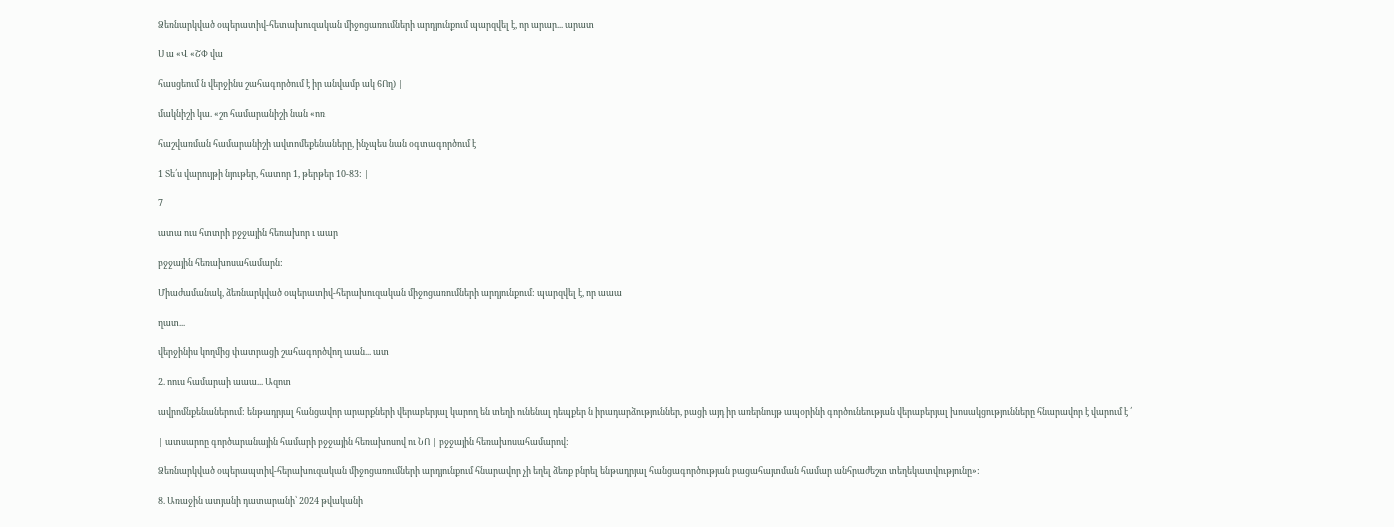Ձեռնարկված օպերատիվ-հետախուզական միջոցառումների արդյունքում պարզվել է, որ արար... արատ

Ս ա «Վ «ՇՓ վա

հասցեում ն վերջինս շահագործում է իր անվամբ ակ 6Ող) |

մակնիշի կա. «շո համարանիշի նան «ոռ

հաշվառման համարանիշի ավտոմեքենաները, ինչպես նան օգտագործում է

1 Տե՛ս վարույթի նյութեր, հատոր 1, թերթեր 10-83: |

7

ատա ուս հտտրի բջջային հեռախոր ւ աար

բջջային հեռախոսահամարն:

Միաժամանակ, ձեռնարկված օպերատիվ-հերախուզական միջոցառումների արդյունքում: պարզվել է, որ աաա

ղատ...

վերջինիս կողմից փատրացի շահագործվող աան... ատ

2. ոուս համարաի աաա... Ազոտ

ավրոմնքենաներում: ենթադրյալ հանցավոր արարքների վերաբերյալ կարող են տեղի ունենալ դեպքեր ն իրադարձություններ, բացի այդ իր առերնույթ ապօրինի գործունեության վերաբերյալ խոսակցությունները հնարավոր է վարում է ՛

| ատսարոը գործարանային համարի բջջային հեռախոսով ու ՆՈ | բջջային հեռախոսահամարով:

Ձեռնարկված օպերապտիվ-հերախուզական միջոցառումների արդյունքում հնարավոր չի եղել ձեռք բնրել ենթադրյալ հանցագործության բացահայտման համար անհրաժեշտ տեղեկատվությունը»:

8. Առաջին ատյանի դատարանի՝ 2024 թվականի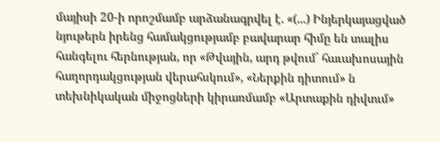մայիսի 20-ի որոշմամբ արձանագրվել է. «(...) Ինյերկայացված նյութերն իրենց համակցությամբ բավարար հիմը են տալիս հանգելու հերնության, որ «Թվային, արդ թվում` հաւախոսային հաղորդակցության վերահսկում», «Ներքին դիտում» ն տեխնիկական միջոցների կիրառմամբ «Արտաքին դիվտւմ»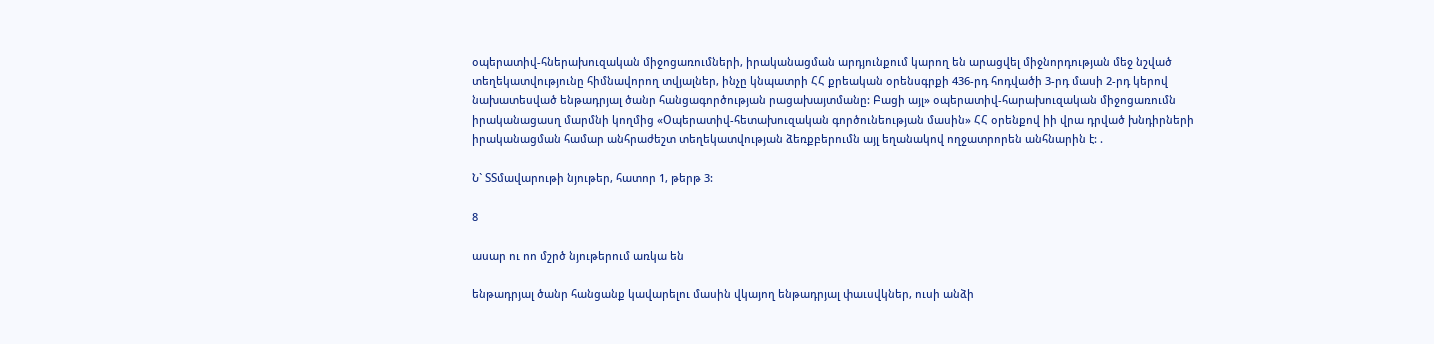օպերատիվ-հներախուզական միջոցառումների, իրականացման արդյունքում կարող են արացվել միջնորդության մեջ նշված տեղեկատվությունը հիմնավորող տվյալներ, ինչը կնպատրի ՀՀ քրեական օրենսգրքի 436-րդ հոդվածի 3-րդ մասի 2-րդ կերով նախատեսված ենթադրյալ ծանր հանցագործության րացախայտմանը: Բացի այլ» օպերատիվ-հարախուզական միջոցառումն իրականացասղ մարմնի կողմից «Օպերատիվ-հետախուզական գործունեության մասին» ՀՀ օրենքով իի վրա դրված խնդիրների իրականացման համար անհրաժեշտ տեղեկատվության ձեռքբերումն այլ եղանակով ողջատրորեն անհնարին է: .

Ն` ՏՏմավարութի նյութեր, հատոր 1, թերթ 3:

8

ասար ու ոո մշրծ նյութերում առկա են

ենթադրյալ ծանր հանցանք կավարելու մասին վկայող ենթադրյալ փաւսվկներ, ուսի անձի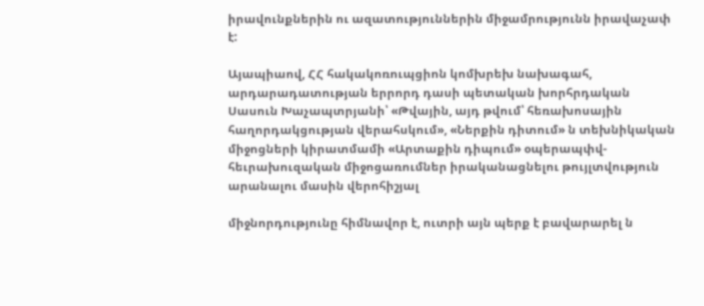իրավունքներին ու ազատություններին միջամրությունն իրավաչափ է:

Այապիաով, ՀՀ հակակոռուպցիոն կոմխրեխ նախագահ, արդարադատության երրորդ դասի պետական խորհրդական Սասուն Խաչապտրյանի՝ «Թվային, այդ թվում՝ հեռախոսային հաղորդակցության վերահսկում», «Ներքին դիտում» ն տեխնիկական միջոցների կիրատմամի «Արտաքին դիպում» օպերապփվ-հեւրախուզական միջոցառումներ իրականացնելու թույլտվություն արանալու մասին վերոհիշյալ

միջնորդությունը հիմնավոր է, ուտրի այն պերք է բավարարել ն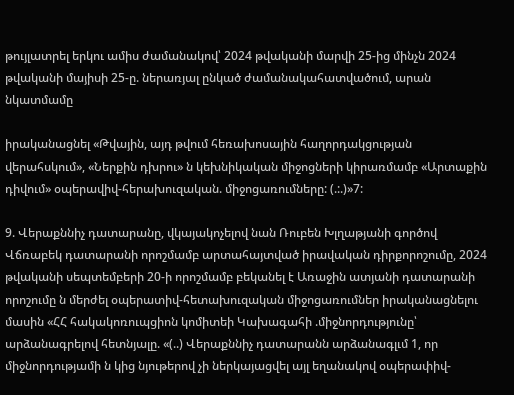թույլատրել երկու ամիս ժամանակով՝ 2024 թվականի մարվի 25-ից մինչն 2024 թվականի մայիսի 25-ը. ներառյալ ընկած ժամանակահատվածում, արան նկատմամը

իրականացնել «Թվային, այդ թվում հեռախոսային հաղորդակցության վերահսկում», «Ներքին դխրու» ն կեխնիկական միջոցների կիրառմամբ «Արտաքին դիվում» օպերավիվ-հերախուզական. միջոցառումները: (.:.)»7:

9. Վերաքննիչ դատարանը, վկայակոչելով նան Ռուբեն Խլղաթյանի գործով Վճռաբեկ դատարանի որոշմամբ արտահայտված իրավական դիրքորոշումը, 2024 թվականի սեպտեմբերի 20-ի որոշմամբ բեկանել է Առաջին ատյանի դատարանի որոշումը ն մերժել օպերատիվ-հետախուզական միջոցառումներ իրականացնելու մասին «ՀՀ հակակոռուպցիոն կոմիտեի Կախագահի .միջնորդությունը՝ արձանագրելով հետնյալը. «(..) Վերաքննիչ դատարանն արձանագլւմ 1, որ միջնորդությամի ն կից նյութերով չի ներկայացվել այլ եղանակով օպերափիվ-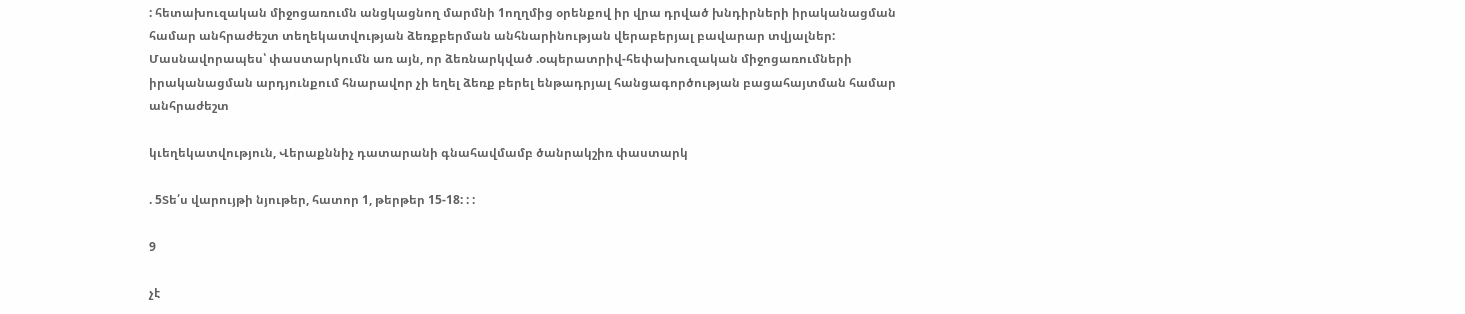: հետախուզական միջոցառումն անցկացնող մարմնի 1ողղմից օրենքով իր վրա դրված խնդիրների իրականացման համար անհրաժեշտ տեղեկատվության ձեռքբերման անհնարինության վերաբերյալ բավարար տվյալներ: Մասնավորապես՝ փաստարկումն առ այն, որ ձեռնարկված .օպերատրիվ-հեփախուզական միջոցառումների իրականացման արդյունքում հնարավոր չի եղել ձեռք բերել ենթադրյալ հանցագործության բացահայտման համար անհրաժեշտ

կւեղեկատվություն, Վերաքննիչ դատարանի գնահավմամբ ծանրակշիռ փաստարկ

. 5Տե՛ս վարույթի նյութեր, հատոր 1, թերթեր 15-18: : :

9

չէ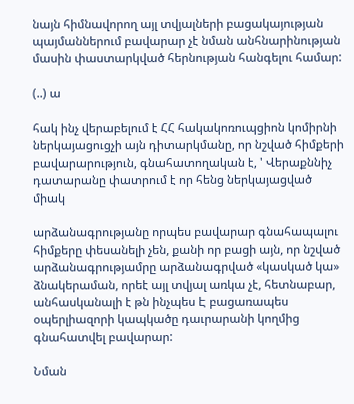նայն հիմնավորող այլ տվյալների բացակայության պայմաններում բավարար չէ նման անհնարինության մասին փաստարկված հերնության հանգելու համար:

(..) ա

հակ ինչ վերաբելում է ՀՀ հակակոռուպցիոն կոմիրնի ներկայացուցչի այն դիտարկմանը, որ նշված հիմքերի բավարարություն, գնահատողական է, ' Վերաքննիչ դատարանը փատրում է որ հենց ներկայացված միակ

արձանագրությանը որպես բավարար գնահապալու հիմքերը փեսանելի չեն, քանի որ բացի այն, որ նշված արձանագրությամրը արձանագրված «կասկած կա» ձնակերաման, որեէ այլ տվյալ առկա չէ, հետնաբար, անհասկանալի է թն ինչպես Է բացառապես օպերլիազորի կապկածը դաւրարանի կողմից գնահատվել բավարար:

Նման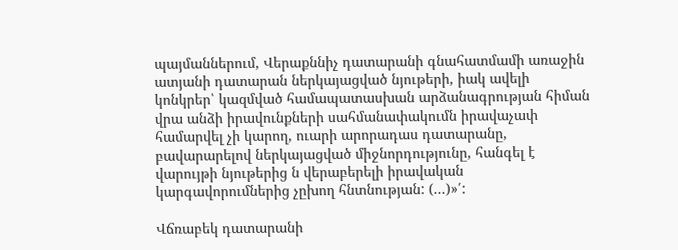պայմաններում, Վերաքննիչ դատարանի գնահատմամի առաջին ատյանի դատարան ներկայացված նյութերի, իակ ավելի կոնկրեր՝ կազմված համապատասխան արձանագրության հիման վրա անձի իրավունքների սահմանափակումն իրավաչափ համարվել չի կարող, ուարի արորադաս դատարանը, բավարարելով ներկայացված միջնորդությունը, հանգել է վարույթի նյութերից ն վերաբերելի իրավական կարգավորումներից չըխող հնտնության: (...)»՛:

Վճռաբեկ դատարանի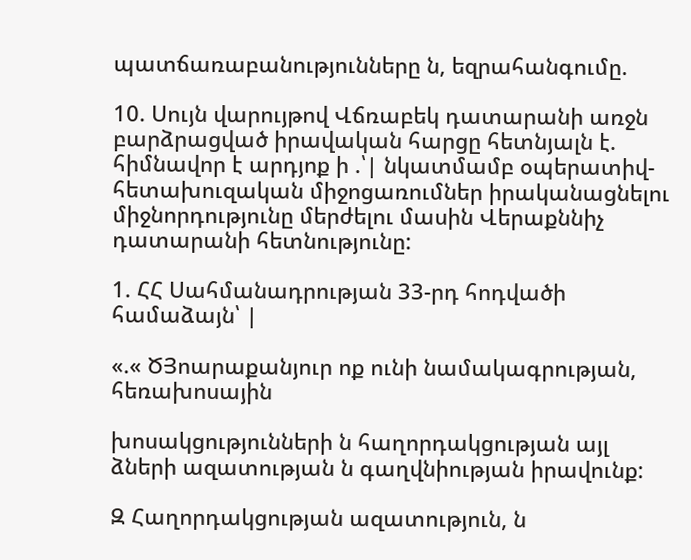պատճառաբանությունները ն, եզրահանգումը.

10. Սույն վարույթով Վճռաբեկ դատարանի առջն բարձրացված իրավական հարցը հետնյալն է. հիմնավոր է արդյոք ի .՝| նկատմամբ օպերատիվ- հետախուզական միջոցառումներ իրականացնելու միջնորդությունը մերժելու մասին Վերաքննիչ դատարանի հետնությունը:

1. ՀՀ Սահմանադրության 33-րդ հոդվածի համաձայն՝ |

«.« ԾՅոարաքանյուր ոք ունի նամակագրության, հեռախոսային

խոսակցությունների ն հաղորդակցության այլ ձների ազատության ն գաղվնիության իրավունք:

Զ Հաղորդակցության ազատություն, ն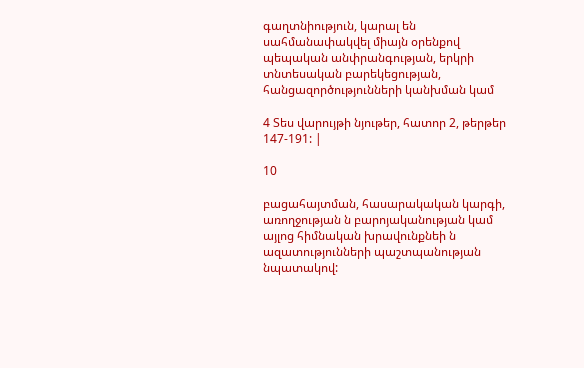գաղտնիություն, կարալ են սահմանափակվել միայն օրենքով պեպական անփրանգության, երկրի տնտեսական բարեկեցության, հանցազործությունների կանխման կամ

4 Տես վարույթի նյութեր, հատոր 2, թերթեր 147-191: |

10

բացահայտման, հասարակական կարգի, առողջության ն բարոյականության կամ այլոց հիմնական խրավունքնեի ն ազատությունների պաշտպանության նպատակով: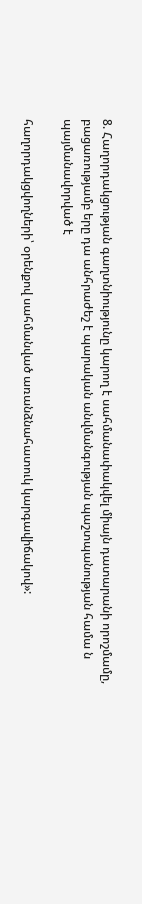8. Հաղորդակցության գաղտնիությունը կարող է սահմանափակվել միայն դատարանի որոշմամը, բացառությամբ երը դա անհրաժեշ է պարական անվմանգության պաշտպանության համա ն պայմանավորված է

հաղորդակցվողների՝ օրենքով սահմանված առանձնահատուկ կարգավիճակով»: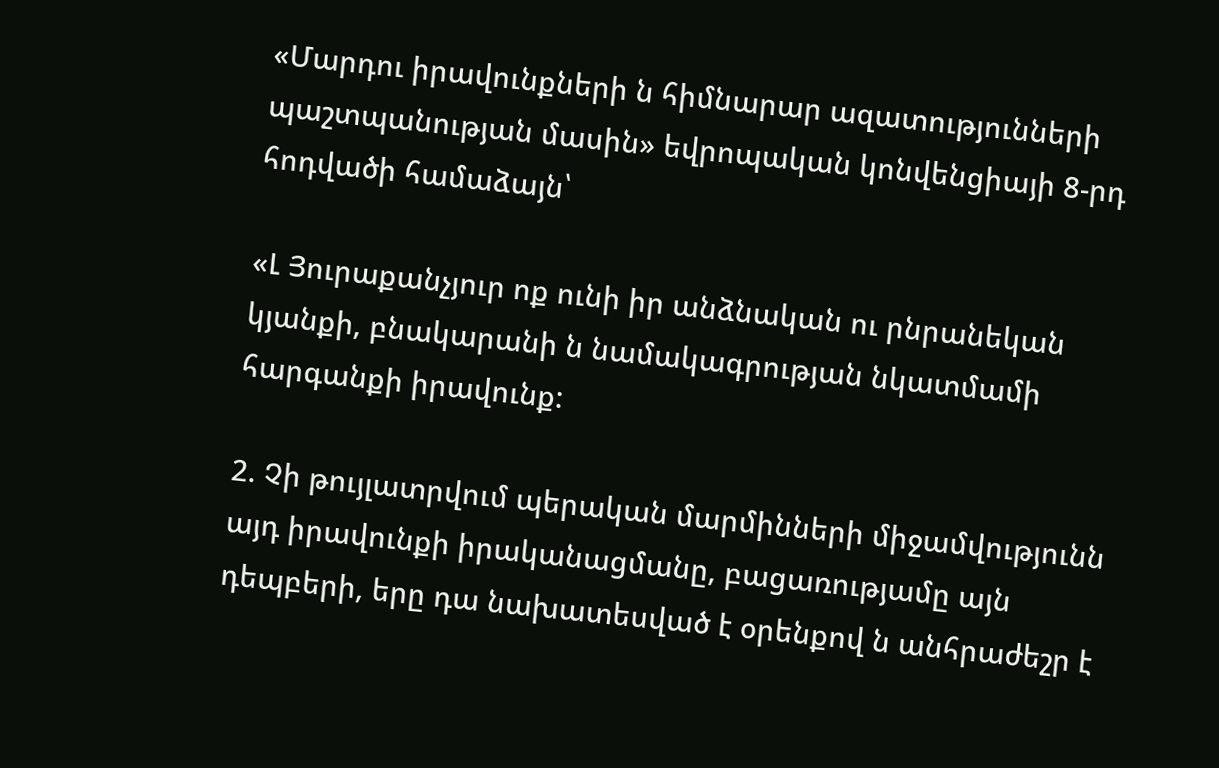«Մարդու իրավունքների ն հիմնարար ազատությունների պաշտպանության մասին» եվրոպական կոնվենցիայի 8-րդ հոդվածի համաձայն՝

«Լ Յուրաքանչյուր ոք ունի իր անձնական ու րնրանեկան կյանքի, բնակարանի ն նամակագրության նկատմամի հարգանքի իրավունք:

2. Չի թույլատրվում պերական մարմինների միջամվությունն այդ իրավունքի իրականացմանը, բացառությամը այն դեպբերի, երը դա նախատեսված է օրենքով ն անհրաժեշր է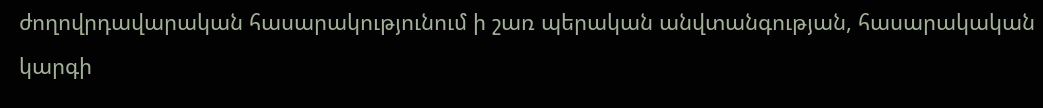ժողովրդավարական հասարակությունում ի շառ պերական անվտանգության, հասարակական կարգի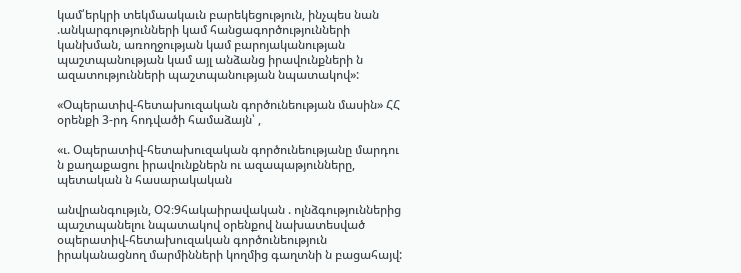կամ՛երկրի տեկմաակաւն բարեկեցություն, ինչպես նան .անկարգությունների կամ հանցագործությունների կանխման, առողջության կամ բարոյականության պաշտպանության կամ այլ անձանց իրավունքների ն ազատությունների պաշտպանության նպատակով»:

«Օպերատիվ-հետախուզական գործունեության մասին» ՀՀ օրենքի 3-րդ հոդվածի համաձայն՝ ,

«ւ. Օպերատիվ-հետախուզական գործունեությանը մարդու ն քաղաքացու իրավունքներն ու ազապաթյունները, պետական ն հասարակական

անվրանգությւն, ՕՉ։9հակաիրավական . ոլնձգություններից պաշտպանելու նպատակով օրենքով նախատեսված օպերատիվ-հետախուզական գործունեություն իրականացնող մարմինների կողմից գաղտնի ն բացահայվ: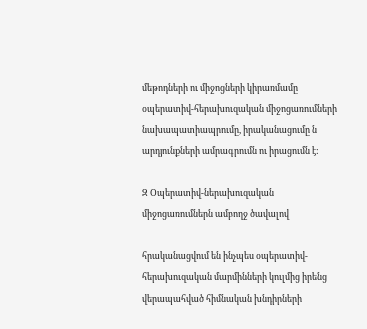մեթոդների ու միջոցների կիրառմամը օպերատիվ-հերախուզական միջոցառումների նախապատիապրումը, իրականացումը ն արդյունքների ամրագրումն ու իրացումն է:

Զ Օպերատիվ-ներախուզական միջոցառումներն ամբողջ ծավալով

հրականացվում են ինչպես օպերատիվ-հերախուզական մարմինների կուլմից իրենց վերապահված հիմնական խնդիրների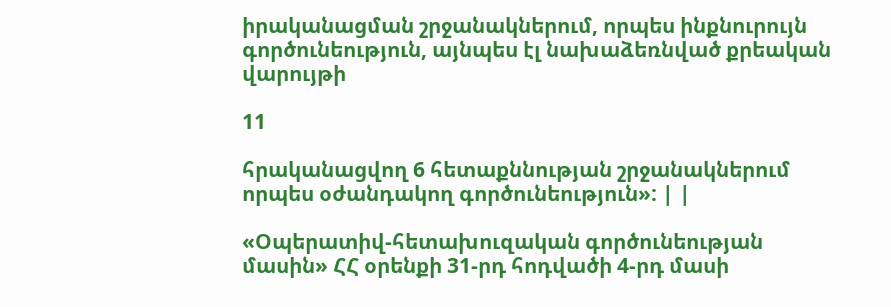իրականացման շրջանակներում, որպես ինքնուրույն գործունեություն, այնպես էլ նախաձեռնված քրեական վարույթի

11

հրականացվող 6 հետաքննության շրջանակներում որպես օժանդակող գործունեություն»: | |

«Օպերատիվ-հետախուզական գործունեության մասին» ՀՀ օրենքի 31-րդ հոդվածի 4-րդ մասի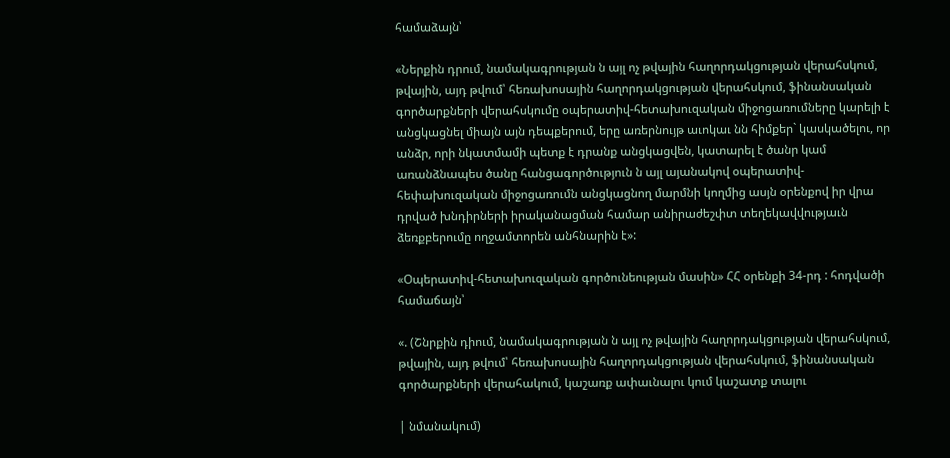համաձայն՝

«Ներքին դրում, նամակագրության ն այլ ոչ թվային հաղորդակցության վերահսկում, թվային, այդ թվում՝ հեռախոսային հաղորդակցության վերահսկում, ֆինանսական գործարքների վերահսկումը օպերատիվ-հետախուզական միջոցառումները կարելի է անցկացնել միայն այն դեպքերում, երը առերնույթ աւոկաւ նն հիմքեր` կասկածելու, որ անձր, որի նկատմամի պետք է դրանք անցկացվեն, կատարել է ծանր կամ առանձնապես ծանը հանցագործություն ն այլ այանակով օպերատիվ-հեփախուզական միջոցառումն անցկացնող մարմնի կողմից ասյն օրենքով իր վրա դրված խնդիրների իրականացման համար անիրաժեշփտ տեղեկավվությաւն ձեռքբերումը ողջամտորեն անհնարին է»:

«Օպերատիվ-հետախուզական գործունեության մասին» ՀՀ օրենքի 34-րդ : հոդվածի համաճայն՝

«. (Շնրքին դիում, նամակագրության ն այլ ոչ թվային հաղորդակցության վերահսկում, թվային, այդ թվում՝ հեռախոսային հաղորդակցության վերահսկում, ֆինանսական գործարքների վերահակում, կաշառք ափաւնալու կում կաշատք տալու

| նմանակում)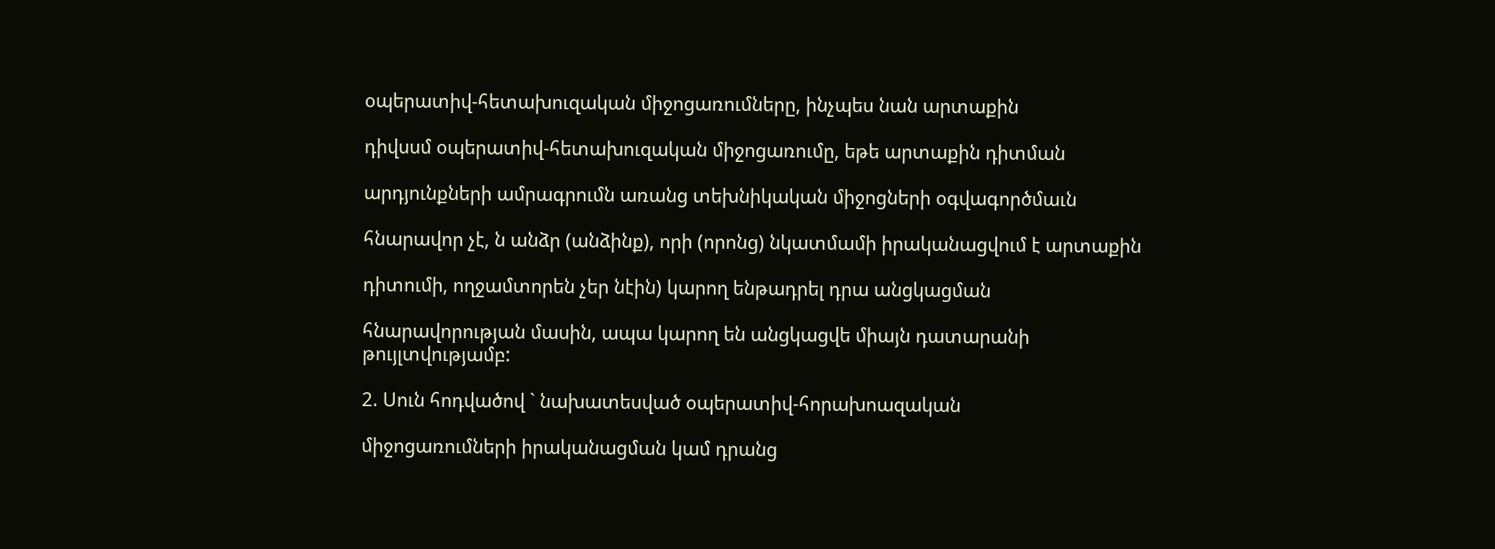օպերատիվ-հետախուզական միջոցառումները, ինչպես նան արտաքին

դիվսսմ օպերատիվ-հետախուզական միջոցառումը, եթե արտաքին դիտման

արդյունքների ամրագրումն առանց տեխնիկական միջոցների օգվագործմաւն

հնարավոր չէ, ն անձր (անձինք), որի (որոնց) նկատմամի իրականացվում է արտաքին

դիտումի, ողջամտորեն չեր նէին) կարող ենթադրել դրա անցկացման

հնարավորության մասին, ապա կարող են անցկացվե միայն դատարանի թույլտվությամբ:

2. Սուն հոդվածով ` նախատեսված օպերատիվ-հորախոազական

միջոցառումների իրականացման կամ դրանց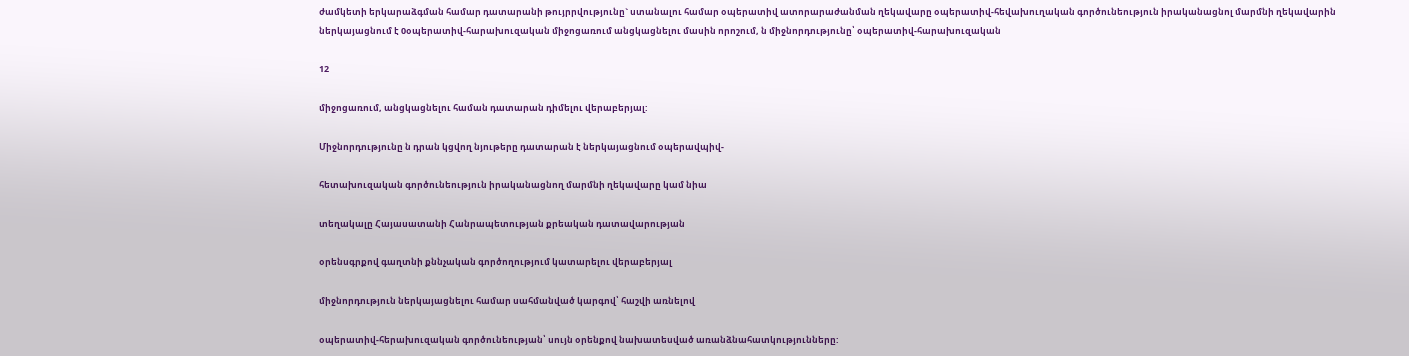ժամկետի երկարաձգման համար դատարանի թույրրվությունը` ստանալու համար օպերատիվ ատորարաժանման ղեկավարը օպերատիվ-հեվախուղական գործունեություն իրականացնոլ մարմնի ղեկավարին ներկայացնում է 0օպերատիվ-հարախուզական միջոցառում անցկացնելու մասին որոշում, ն միջնորդությունը՝ օպերատիվ-հարախուզական

12

միջոցառում, անցկացնելու համան դատարան դիմելու վերաբերյալ:

Միջնորդությունը ն դրան կցվող նյութերը դատարան է ներկայացնում օպերավպիվ-

հետախուզական գործունեություն իրականացնող մարմնի ղեկավարը կամ նիա

տեղակալը Հայասատանի Հանրապետության քրեական դատավարության

օրենսգրքով գաղտնի քննչական գործողությում կատարելու վերաբերյալ

միջնորդություն ներկայացնելու համար սահմանված կարգով՝ հաշվի առնելով

օպերատիվ-հերախուզական գործունեության՝ սույն օրենքով նախատեսված առանձնահատկությունները: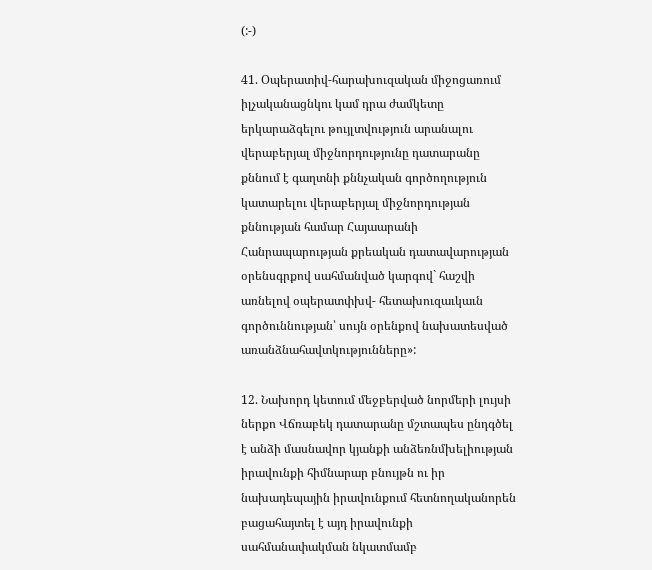(:-)

41. Օպերատիվ-հարախուզական միջոցառում իլչականացնկու կամ դրա ժամկետը երկարաձգելու թույլտվություն արանալու վերաբերյալ միջնորդությունը դատարանը քննում է գաղտնի քննչական գործողություն կատարելու վերաբերյալ միջնորդության քննության համար Հայաարանի Հանրապարության քրեական դատավարության օրենսգրքով սահմանված կարգով` հաշվի առնելով օպերատփխվ- հետախուզաւկաւն գործուննության՝ սույն օրենքով նախատեսված առանձնահավտկությունները»:

12. Նախորդ կետում մեջբերված նորմերի լույսի ներքո Վճռաբեկ դատարանը մշտապես ընդգծել է անձի մասնավոր կյանքի անձեռնմխելիության իրավունքի հիմնարար բնույթն ու իր նախադեպային իրավունքում հետնողականորեն բացահայտել է այդ իրավունքի սահմանափակման նկատմամբ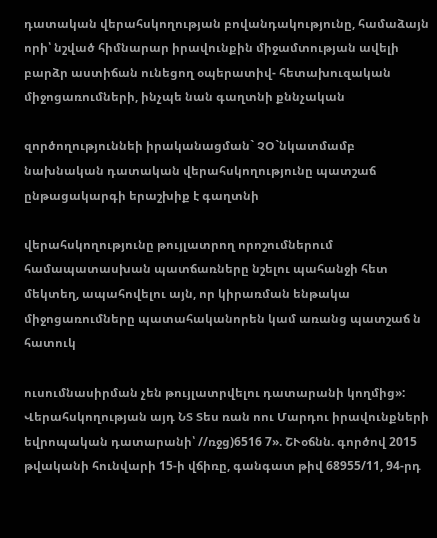դատական վերահսկողության բովանդակությունը, համաձայն որի՝ նշված հիմնարար իրավունքին միջամտության ավելի բարձր աստիճան ունեցող օպերատիվ- հետախուզական միջոցառումների, ինչպե նան գաղտնի քննչական

զործողություննեի իրականացման` ՉՕ`նկատմամբ նախնական դատական վերահսկողությունը պատշաճ ընթացակարգի երաշխիք է գաղտնի

վերահսկողությունը թույլատրող որոշումներում համապատասխան պատճառները նշելու պահանջի հետ մեկտեղ, ապահովելու այն, որ կիրառման ենթակա միջոցառումները պատահականորեն կամ առանց պատշաճ ն հատուկ

ուսումնասիրման չեն թույլատրվելու դատարանի կողմից»: Վերահսկողության այդ ՆՏ Տես ռան ոու Մարդու իրավունքների եվրոպական դատարանի՝ //ռջց)6516 7». ՇՒօճնն. գործով 2015 թվականի հունվարի 15-ի վճիռը, գանգատ թիվ 68955/11, 94-րդ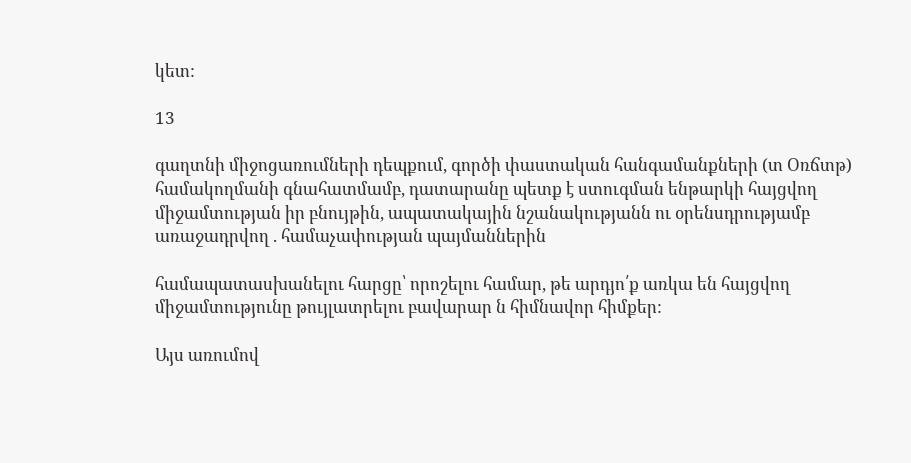կետ:

13

գաղտնի միջոցառումների դեպքում, գործի փաստական հանգամանքների (տ Օռճտթ) համակողմանի գնահատմամբ, դատարանը պետք է ստուգման ենթարկի հայցվող միջամտության իր բնույթին, ապատակային նշանակությանն ու օրենսդրությամբ առաջադրվող . համաչափության պայմաններին

համապատասխանելու հարցը՝ որոշելու համար, թե արդյո՛ք առկա են հայցվող միջամտությունը թույլատրելու բավարար ն հիմնավոր հիմքեր:

Այս առումով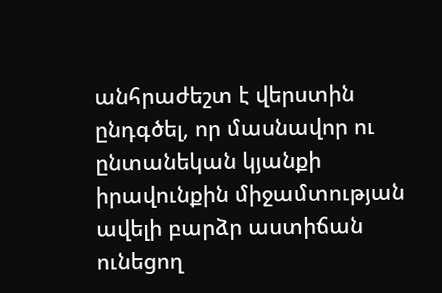անհրաժեշտ է վերստին ընդգծել, որ մասնավոր ու ընտանեկան կյանքի իրավունքին միջամտության ավելի բարձր աստիճան ունեցող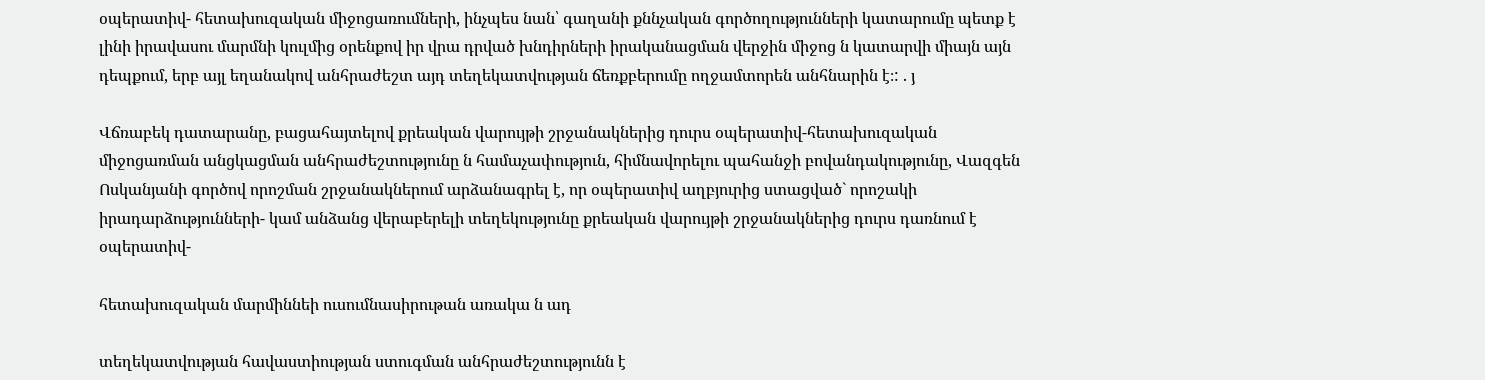օպերատիվ- հետախուզական միջոցառումների, ինչպես նան՝ գաղանի քննչական գործողությունների կատարումը պետք է լինի իրավասու մարմնի կուլմից օրենքով իր վրա դրված խնդիրների իրականացման վերջին միջոց ն կատարվի միայն այն դեպքում, երբ այլ եղանակով անհրաժեշտ այդ տեղեկատվության ճեռքբերումը ողջամտորեն անհնարին է։: . յ

Վճռաբեկ դատարանը, բացահայտելով քրեական վարույթի շրջանակներից դուրս օպերատիվ-հետախուզական միջոցառման անցկացման անհրաժեշտությունը ն համաչափություն, հիմնավորելու պահանջի բովանդակությունը, Վազգեն Ոսկանյանի գործով որոշման շրջանակներում արձանագրել է, որ օպերատիվ աղբյուրից ստացված` որոշակի իրադարձությունների- կամ անձանց վերաբերելի տեղեկությունը քրեական վարույթի շրջանակներից դուրս դառնում է օպերատիվ-

հետախուզական մարմիննեի ուսումնասիրութան առակա ն ադ

տեղեկատվության հավաստիության ստուգման անհրաժեշտությունն է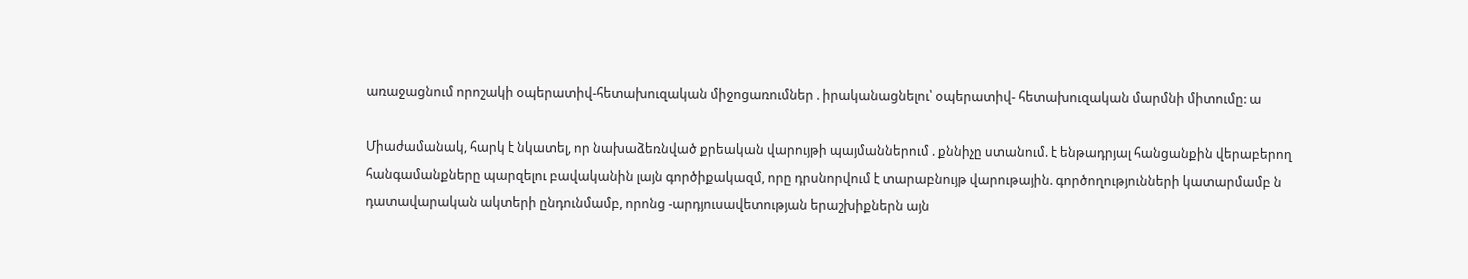առաջացնում որոշակի օպերատիվ-հետախուզական միջոցառումներ . իրականացնելու՝ օպերատիվ- հետախուզական մարմնի միտումը: ա

Միաժամանակ, հարկ է նկատել, որ նախաձեռնված քրեական վարույթի պայմաններում . քննիչը ստանում. է ենթադրյալ հանցանքին վերաբերող հանգամանքները պարզելու բավականին լայն գործիքակազմ, որը դրսնորվում է տարաբնույթ վարութային. գործողությունների կատարմամբ ն դատավարական ակտերի ընդունմամբ, որոնց -արդյուսավետության երաշխիքներն այն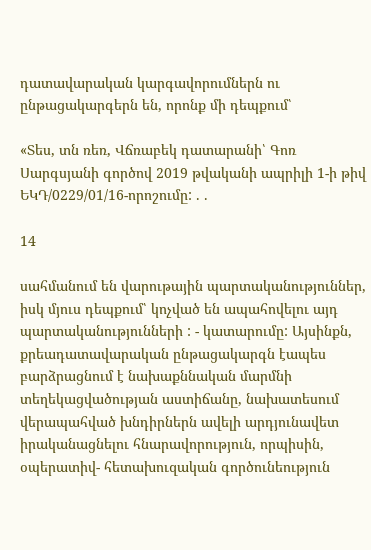դատավարական կարգավորումներն ու ընթացակարգերն են, որոնք մի դեպքում՝

«Տես, տն ռեռ, Վճռաբեկ դատարանի՝ Գոռ Սարգսյանի գործով 2019 թվականի ապրիլի 1-ի թիվ ԵԿԴ/0229/01/16-որոշումը: . .

14

սահմանում են վարութային պարտականություններ, իսկ մյուս դեպքում՝ կոչված են ապահովելու այդ պարտականությունների : - կատարումը: Այսինքն, քրեադատավարական ընթացակարգն էապես բարձրացնում է նախաքննական մարմնի տեղեկացվածության աստիճանը, նախատեսում վերապահված խնդիրներն ավելի արդյունավետ իրականացնելու հնարավորություն, որպիսին, օպերատիվ- հետախուզական գործունեություն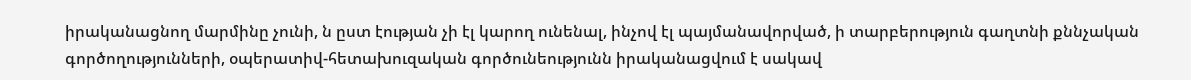իրականացնող մարմինը չունի, ն ըստ էության չի էլ կարող ունենալ, ինչով էլ պայմանավորված, ի տարբերություն գաղտնի քննչական գործողությունների, օպերատիվ-հետախուզական գործունեությունն իրականացվում է սակավ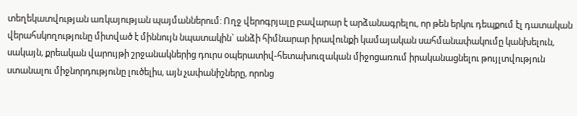տեղեկատվության առկայության պայմաններում: Ողջ վերոգրյալը բավարար է արձանագրելու, որ թեն երկու դեպքում էլ դատական վերահսկողությունը միտված է միննույն նպատակին` անձի հիմնարար իրավունքի կամայական սահմանափակումը կանխելուն, սակայն, քրեական վարույթի շրջանակներից դուրս օպերատիվ-հետախուզական միջոցառում իրականացնելու թույլտվություն ստանալու միջնորդությունը լուծելիս, այն չափանիշները, որոնց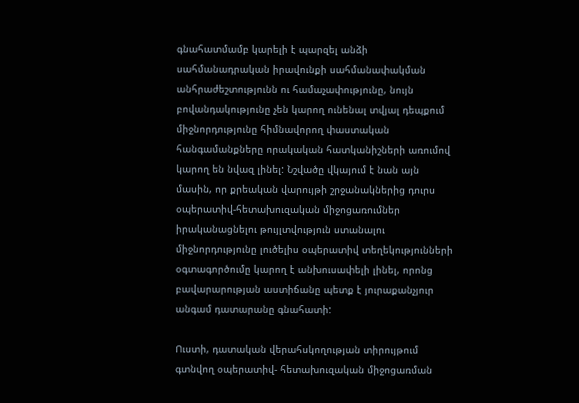գնահատմամբ կարելի է պարզել անձի սահմանադրական իրավունքի սահմանափակման անհրաժեշտությունն ու համաչափությունը, նույն բովանդակությունը չեն կարող ունենալ տվյալ դեպքում միջնորդությունը հիմնավորող փաստական հանգամանքները որակական հատկանիշների առումով կարող են նվազ լինել: Նշվածը վկայում է նան այն մասին, որ քրեական վարույթի շրջանակներից դուրս օպերատիվ-հետախուզական միջոցառումներ իրականացնելու թույլտվություն ստանալու միջնորդությունը լուծելիս օպերատիվ տեղեկությունների օգտագործումը կարող է անխուսափելի լինել, որոնց բավարարության աստիճանը պետք է յուրաքանչյուր անգամ դատարանը գնահատի:

Ուստի, դատական վերահսկողության տիրույթում գտնվող օպերատիվ- հետախուզական միջոցառման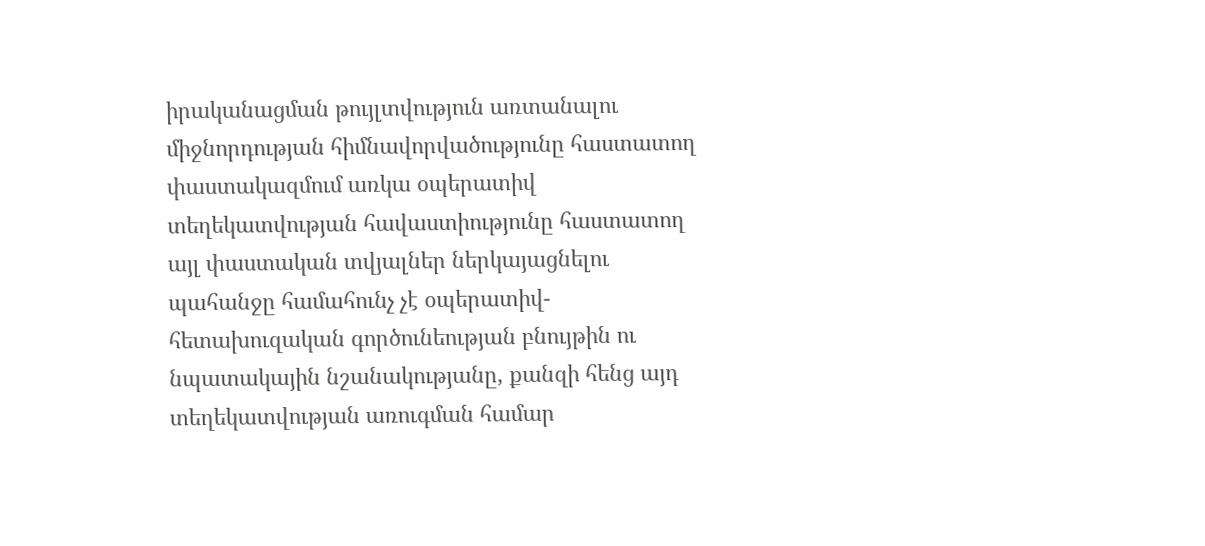իրականացման թույլտվություն առտանալու միջնորդության հիմնավորվածությունը հաստատող փաստակազմում առկա օպերատիվ տեղեկատվության հավաստիությունը հաստատող այլ փաստական տվյալներ ներկայացնելու պահանջը համահունչ չէ օպերատիվ-հետախուզական գործունեության բնույթին ու նպատակային նշանակությանը, քանզի հենց այդ տեղեկատվության առուգման համար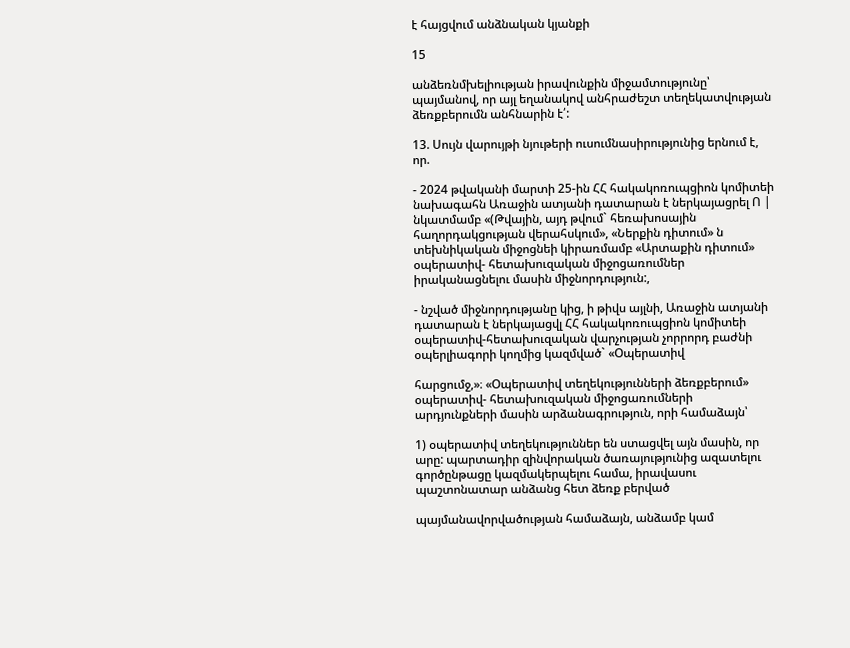է հայցվում անձնական կյանքի

15

անձեռնմխելիության իրավունքին միջամտությունը՝ պայմանով, որ այլ եղանակով անհրաժեշտ տեղեկատվության ձեռքբերումն անհնարին է՛:

13. Սույն վարույթի նյութերի ուսումնասիրությունից երնում է, որ.

- 2024 թվականի մարտի 25-ին ՀՀ հակակոռուպցիոն կոմիտեի նախագահն Առաջին ատյանի դատարան է ներկայացրել Ո | նկատմամբ «(Թվային, այդ թվում` հեռախոսային հաղորդակցության վերահսկում», «Ներքին դիտում» ն տեխնիկական միջոցնեի կիրառմամբ «Արտաքին դիտում» օպերատիվ- հետախուզական միջոցառումներ իրականացնելու մասին միջնորդություն:,

- նշված միջնորդությանը կից, ի թիվս այլնի, Առաջին ատյանի դատարան է ներկայացվլ ՀՀ հակակոռուպցիոն կոմիտեի օպերատիվ-հետախուզական վարչության չորրորդ բաժնի օպերլիագորի կողմից կազմված` «Օպերատիվ

հարցումջ,»։ «Օպերատիվ տեղեկությունների ձեռքբերում» օպերատիվ- հետախուզական միջոցառումների արդյունքների մասին արձանագրություն, որի համաձայն՝

1) օպերատիվ տեղեկություններ են ստացվել այն մասին, որ արը: պարտադիր զինվորական ծառայությունից ազատելու գործընթացը կազմակերպելու համա, իրավասու պաշտոնատար անձանց հետ ձեռք բերված

պայմանավորվածության համաձայն, անձամբ կամ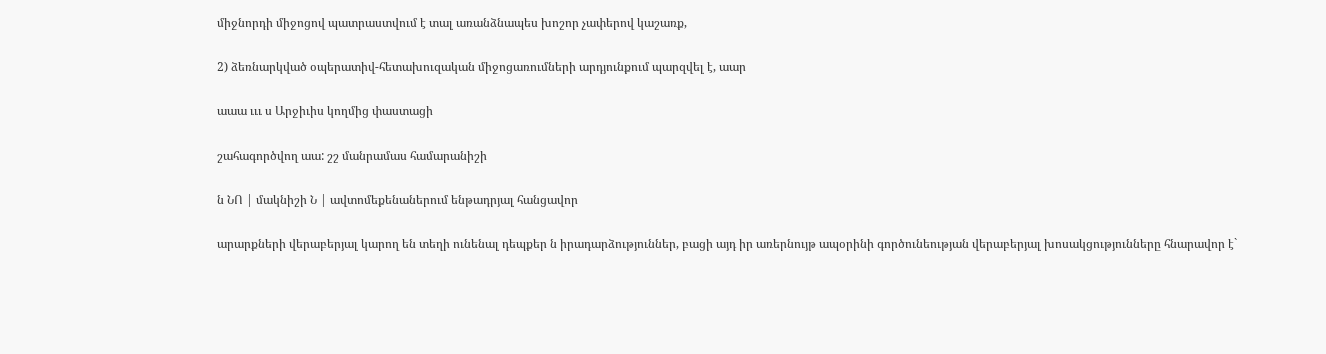միջնորդի միջոցով պատրաստվում է տալ առանձնապես խոշոր չափերով կաշառք,

2) ձեռնարկված օպերատիվ-հետախուզական միջոցառումների արդյունքում պարզվել է, աար

աաա ւււ ս Արջիւիս կողմից փաստացի

շահագործվող աա: շշ մանրամաս համարանիշի

ն ՆՈ | մակնիշի Ն | ավտոմեքենաներում ենթադրյալ հանցավոր

արարքների վերաբերյալ կարող են տեղի ունենալ դեպքեր ն իրադարձություններ, բացի այդ իր առերնույթ ապօրինի գործունեության վերաբերյալ խոսակցությունները հնարավոր է`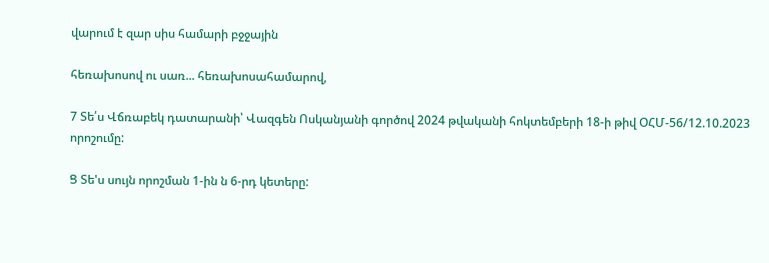վարում է զար սիս համարի բջջային

հեռախոսով ու սառ... հեռախոսահամարով,

7 Տե՛ս Վճռաբեկ դատարանի՝ Վազգեն Ոսկանյանի գործով 2024 թվականի հոկտեմբերի 18-ի թիվ ՕՀՄ-56/12.10.2023 որոշումը:

Ց Տե'ս սույն որոշման 1-ին ն 6-րդ կետերը: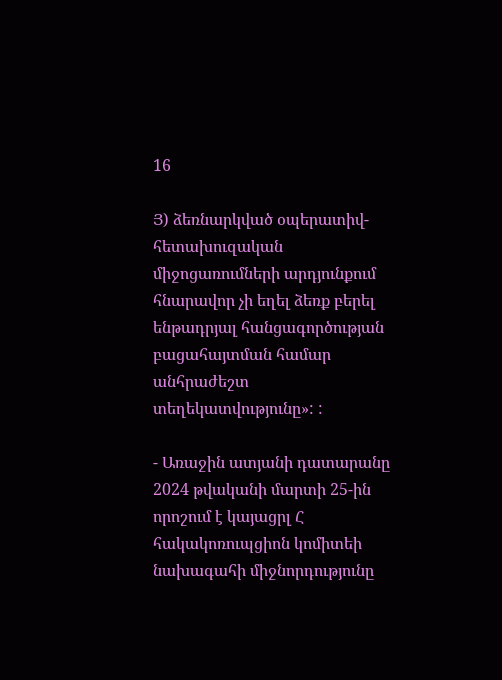16

Յ) ձեռնարկված օպերատիվ-հետախուզական միջոցառումների արդյունքում հնարավոր չի եղել ձեռք բերել ենթադրյալ հանցագործության բացահայտման համար անհրաժեշտ տեղեկատվությունը»: :

- Առաջին ատյանի դատարանը 2024 թվականի մարտի 25-ին որոշում է կայացրլ Հ հակակոռուպցիոն կոմիտեի նախագահի միջնորդությունը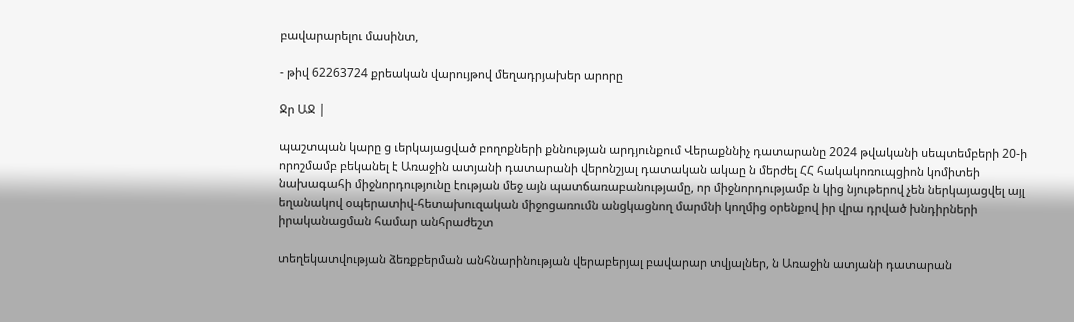բավարարելու մասինտ,

- թիվ 62263724 քրեական վարույթով մեղադրյախեր արորը

Ջր ԱՋ |

պաշտպան կարը ց ւերկայացված բողոքների քննության արդյունքում Վերաքննիչ դատարանը 2024 թվականի սեպտեմբերի 20-ի որոշմամբ բեկանել է Առաջին ատյանի դատարանի վերոնշյալ դատական ակաը ն մերժել ՀՀ հակակոռուպցիոն կոմիտեի նախագահի միջնորդությունը էության մեջ այն պատճառաբանությամը, որ միջնորդությամբ ն կից նյութերով չեն ներկայացվել այլ եղանակով օպերատիվ-հետախուզական միջոցառումն անցկացնող մարմնի կողմից օրենքով իր վրա դրված խնդիրների իրականացման համար անհրաժեշտ

տեղեկատվության ձեռքբերման անհնարինության վերաբերյալ բավարար տվյալներ, ն Առաջին ատյանի դատարան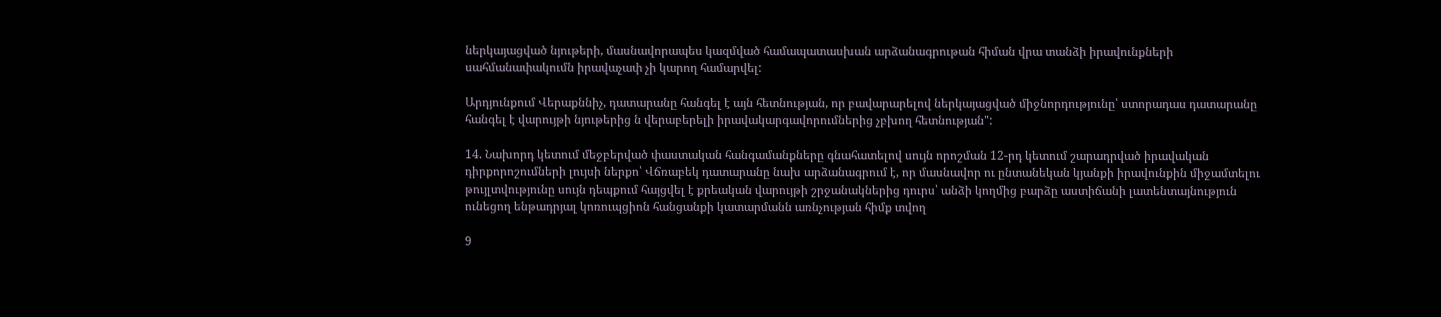ներկայացված նյութերի, մասնավորապես կազմված համապատասխան արձանագրութան հիման վրա տանձի իրավունքների սահմանափակումն իրավաչափ չի կարող համարվել:

Արդյունքում Վերաքննիչ, դատարանը հանգել է այն հետնության, որ բավարարելով ներկայացված միջնորդությունը՝ ստորադաս դատարանը հանգել է վարույթի նյութերից ն վերաբերելի իրավակարգավորումներից չբխող հետնության":

14. Նախորդ կետում մեջբերված փաստական հանգամանքները գնահատելով սույն որոշման 12-րդ կետում շարադրված իրավական դիրքորոշումների լույսի ներքո՝ Վճռաբեկ դատարանը նախ արձանագրում է, որ մասնավոր ու ընտանեկան կյանքի իրավունքին միջամտելու թույլտվությունը սույն դեպքում հայցվել է քրեական վարույթի շրջանակներից դուրս՝ անձի կողմից բարձը աստիճանի լատենտայնություն ունեցող ենթադրյալ կոռուպցիոն հանցանքի կատարմանն առնչության հիմք տվող

9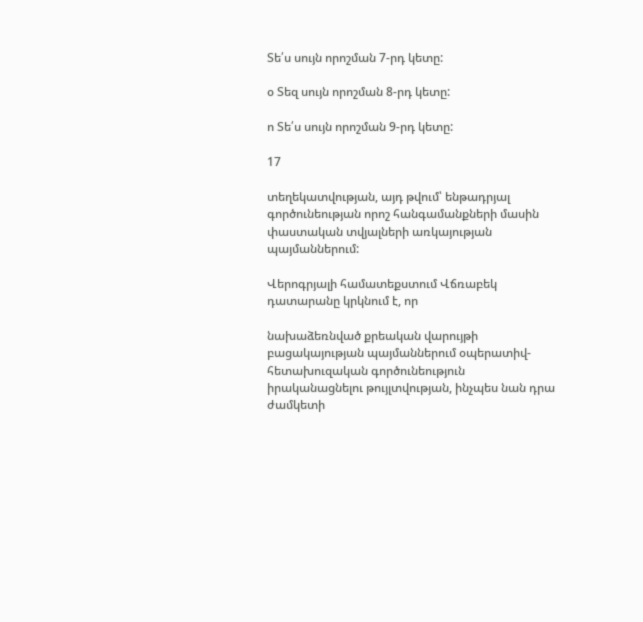Տե՛ս սույն որոշման 7-րդ կետը:

օ Տեզ սույն որոշման 8-րդ կետը:

ո Տե՛ս սույն որոշման 9-րդ կետը:

17

տեղեկատվության, այդ թվում՝ ենթադրյալ գործունեության որոշ հանգամանքների մասին փաստական տվյալների առկայության պայմաններում:

Վերոգրյալի համատեքստում Վճռաբեկ դատարանը կրկնում է, որ

նախաձեռնված քրեական վարույթի բացակայության պայմաններում օպերատիվ- հետախուզական գործունեություն իրականացնելու թույլտվության, ինչպես նան դրա ժամկետի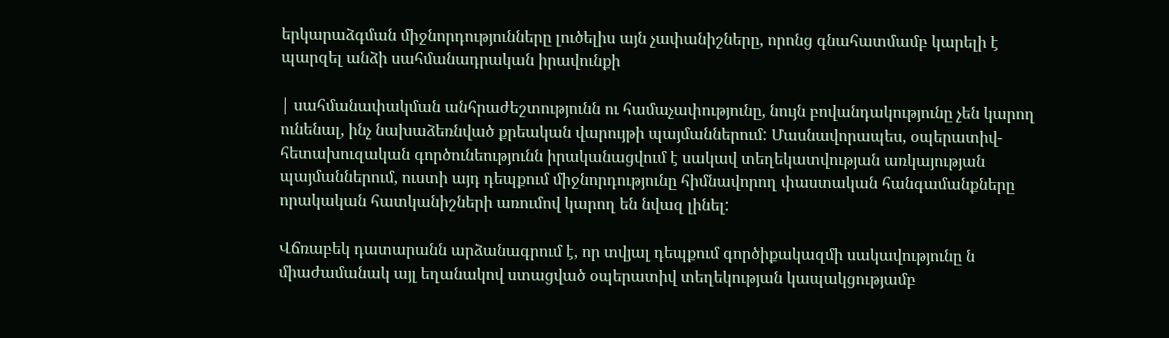երկարաձգման միջնորդությունները լուծելիս այն չափանիշները, որոնց գնահատմամբ կարելի է պարզել անձի սահմանադրական իրավունքի

| սահմանափակման անհրաժեշտությունն ու համաչափությունը, նույն բովանդակությունը չեն կարող ունենալ, ինչ նախաձեռնված քրեական վարույթի պայմաններում: Մասնավորապես, օպերատիվ-հետախուզական գործունեությունն իրականացվում է սակավ տեղեկատվության առկայության պայմաններում, ուստի այդ դեպքում միջնորդությունը հիմնավորող փաստական հանգամանքները որակական հատկանիշների առումով կարող են նվազ լինել:

Վճռաբեկ դատարանն արձանագրում է, որ տվյալ դեպքում գործիքակազմի սակավությունը ն միաժամանակ այլ եղանակով ստացված օպերատիվ տեղեկության կապակցությամբ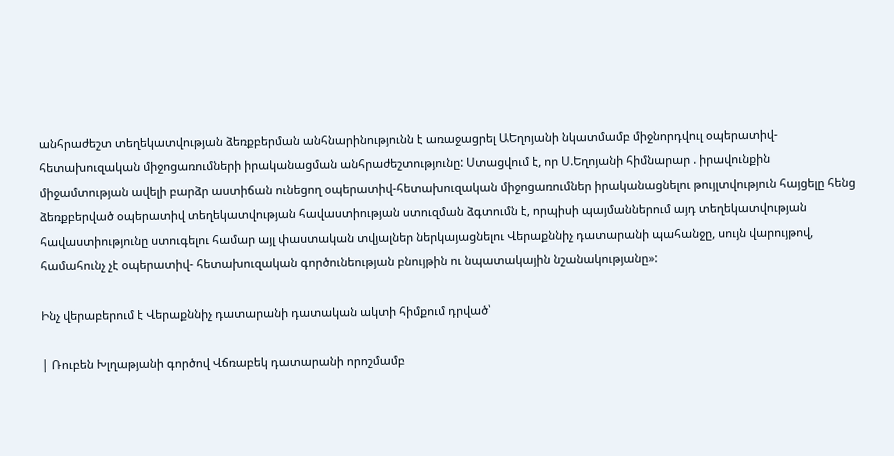անհրաժեշտ տեղեկատվության ձեռքբերման անհնարինությունն է առաջացրել ԱԵղոյանի նկատմամբ միջնորդվուլ օպերատիվ-հետախուզական միջոցառումների իրականացման անհրաժեշտությունը: Ստացվում է, որ Ս.Եղոյանի հիմնարար . իրավունքին միջամտության ավելի բարձր աստիճան ունեցող օպերատիվ-հետախուզական միջոցառումներ իրականացնելու թույլտվություն հայցելը հենց ձեռքբերված օպերատիվ տեղեկատվության հավաստիության ստուզման ձգտումն է, որպիսի պայմաններում այդ տեղեկատվության հավաստիությունը ստուգելու համար այլ փաստական տվյալներ ներկայացնելու Վերաքննիչ դատարանի պահանջը, սույն վարույթով, համահունչ չէ օպերատիվ- հետախուզական գործունեության բնույթին ու նպատակային նշանակությանը»:

Ինչ վերաբերում է Վերաքննիչ դատարանի դատական ակտի հիմքում դրված՝

| Ռուբեն Խլղաթյանի գործով Վճռաբեկ դատարանի որոշմամբ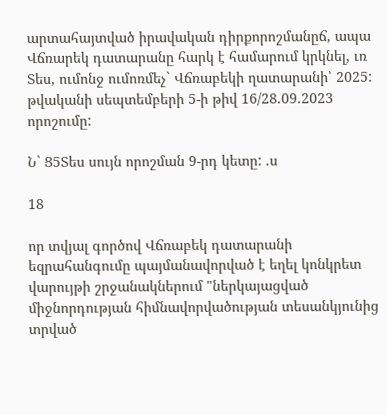արտահայտված իրավական դիրքորոշմանըճ, ապա Վճռարեկ դատարանը հարկ է համարում կրկնել, ւռ Տես, ումոնջ ումոռմեչ` Վճռաբեկի ղատարանի՝ 2025: թվականի սեպտեմբերի 5-ի թիվ 16/28.09.2023 որոշումը:

Ն` Ց5Տես սույն որոշման 9-րդ կետը: .ս

18

որ տվյալ գործով Վճռաբեկ դատարանի եզրահանգումը պայմանավորված է եղել կոնկրետ վարույթի շրջանակներում "ներկայացված միջնորդության հիմնավորվածության տեսանկյունից տրված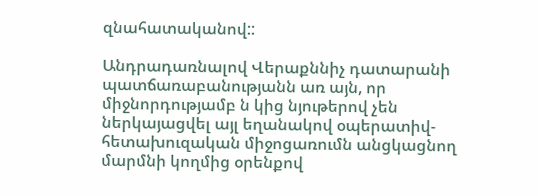զնահատականով::

Անդրադառնալով Վերաքննիչ դատարանի պատճառաբանությանն առ այն, որ միջնորդությամբ ն կից նյութերով չեն ներկայացվել այլ եղանակով օպերատիվ- հետախուզական միջոցառումն անցկացնող մարմնի կողմից օրենքով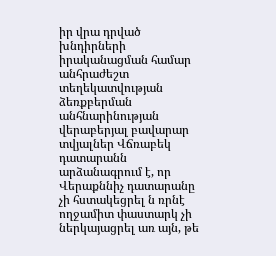իր վրա դրված խնդիրների իրականացման համար անհրաժեշտ տեղեկատվության ձեռքբերման անհնարինության վերաբերյալ բավարար տվյալներ Վճռաբեկ դատարանն արձանագրում է, որ Վերաքննիչ դատարանը չի հստակեցրել ն ռրնէ ողջամիտ փաստարկ չի ներկայացրել առ այն, թե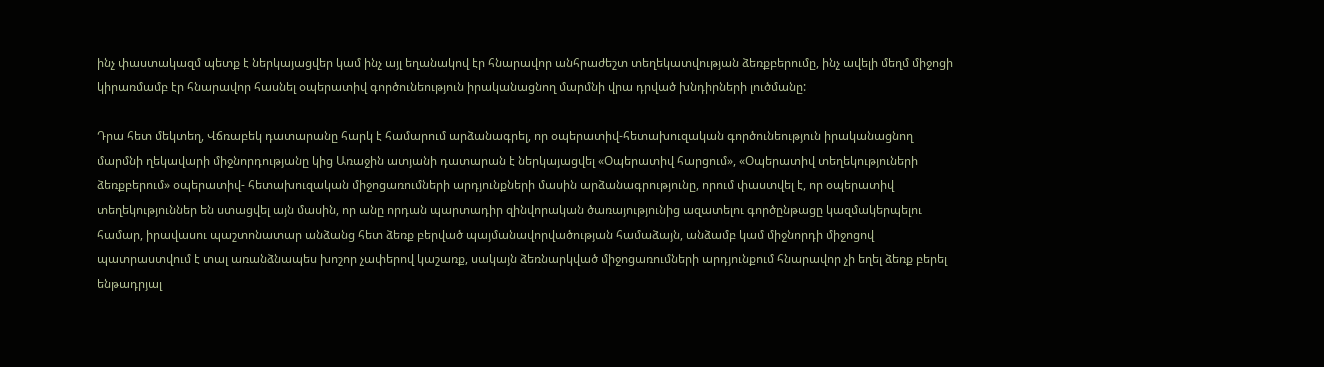ինչ փաստակազմ պետք է ներկայացվեր կամ ինչ այլ եղանակով էր հնարավոր անհրաժեշտ տեղեկատվության ձեռքբերումը, ինչ ավելի մեղմ միջոցի կիրառմամբ էր հնարավոր հասնել օպերատիվ գործունեություն իրականացնող մարմնի վրա դրված խնդիրների լուծմանը:

Դրա հետ մեկտեղ, Վճռաբեկ դատարանը հարկ է համարում արձանագրել, որ օպերատիվ-հետախուզական գործունեություն իրականացնող մարմնի ղեկավարի միջնորդությանը կից Առաջին ատյանի դատարան է ներկայացվել «Օպերատիվ հարցում», «Օպերատիվ տեղեկություների ձեռքբերում» օպերատիվ- հետախուզական միջոցառումների արդյունքների մասին արձանագրությունը, որում փաստվել է, որ օպերատիվ տեղեկություններ են ստացվել այն մասին, որ անը որդան պարտադիր զինվորական ծառայությունից ազատելու գործընթացը կազմակերպելու համար, իրավասու պաշտոնատար անձանց հետ ձեռք բերված պայմանավորվածության համաձայն, անձամբ կամ միջնորդի միջոցով պատրաստվում է տալ առանձնապես խոշոր չափերով կաշառք, սակայն ձեռնարկված միջոցառումների արդյունքում հնարավոր չի եղել ձեռք բերել ենթադրյալ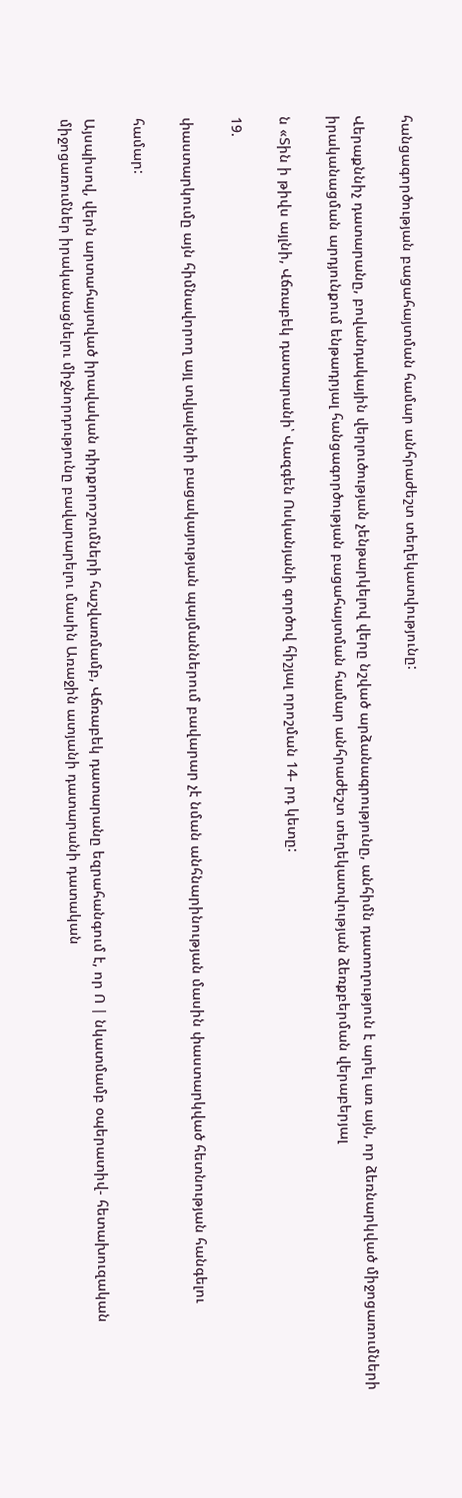հանցագործության բացահայտման համար անհրաժեշտ տեղեկատվությունը:

Վերաքննիչ դատարանը, բովանդակային վերլուծության չենթարկելով վերը նշված արձանագրությունը, անհիմն դատողություն է արել առ այն, որ ձեռնարկված միջոցառումների իրականացման արդյունքում ենթադրյալ հանցագործության բացահայտման համար անհրաժեշտ տեղեկատվության ձեռքբերման վերաբերյալ

ն «Տին ի թիվս այլնի, Վճռաբեկ դատարանի՝ Վազգեն Ոսկանյանի գործով հիշյալ որոշման 14- րդ կետը:

19.

փաստարկումը այն հիմնավորող այլ տվյալների բացակայության պայմաններում բավարար չէ նման անհնարինության մասին փաստարկված հետնության հանգելու

համար:

Այսպիսով, վերն արտահայտված իրավական դիրքորոշումների հաշվառմամբ, Վճռաբեկ դատարանը եզրահանգում է, որ Ո | նկատմամբ օպերատիվ- հետախուզական միջոցառումներ իրականացնելու միջնորդությունը բավարարելու մասին Առաջին ատյանի դատարանի դատական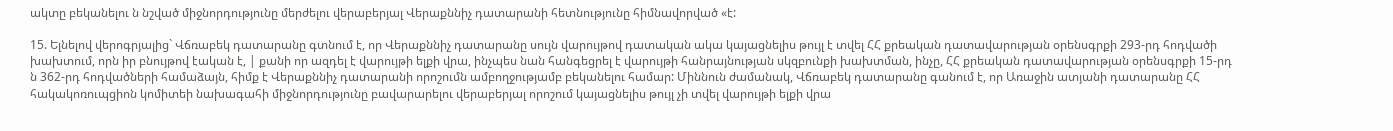ակտը բեկանելու ն նշված միջնորդությունը մերժելու վերաբերյալ Վերաքննիչ դատարանի հետնությունը հիմնավորված «է:

15. Ելնելով վերոգրյալից` Վճռաբեկ դատարանը գտնում է, որ Վերաքննիչ դատարանը սույն վարույթով դատական ակա կայացնելիս թույլ է տվել ՀՀ քրեական դատավարության օրենսգրքի 293-րդ հոդվածի խախտում, որն իր բնույթով էական է, | քանի որ ազդել է վարույթի ելքի վրա, ինչպես նան հանգեցրել է վարույթի հանրայնության սկզբունքի խախտման, ինչը, ՀՀ քրեական դատավարության օրենսգրքի 15-րդ ն 362-րդ հոդվածների համաձայն, հիմք է Վերաքննիչ դատարանի որոշումն ամբողջությամբ բեկանելու համար: Միննուն ժամանակ, Վճռաբեկ դատարանը գանում է, որ Առաջին ատյանի դատարանը ՀՀ հակակոռուպցիոն կոմիտեի նախագահի միջնորդությունը բավարարելու վերաբերյալ որոշում կայացնելիս թույլ չի տվել վարույթի ելքի վրա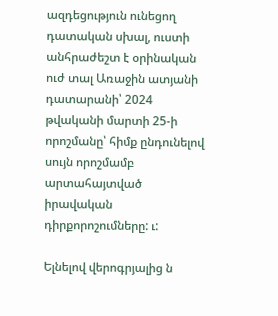ազդեցություն ունեցող դատական սխալ, ուստի անհրաժեշտ է օրինական ուժ տալ Առաջին ատյանի դատարանի՝ 2024 թվականի մարտի 25-ի որոշմանը՝ հիմք ընդունելով սույն որոշմամբ արտահայտված իրավական դիրքորոշումները: ւ:

Ելնելով վերոգրյալից ն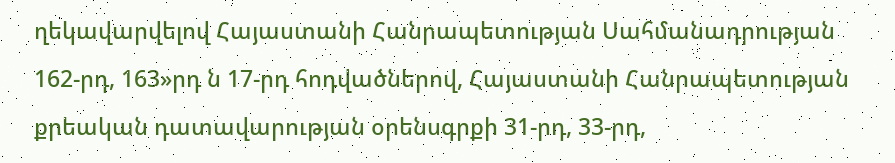ղեկավարվելով Հայաստանի Հանրապետության Սահմանադրության 162-րդ, 163»րդ ն 17-րդ հոդվածներով, Հայաստանի Հանրապետության քրեական դատավարության օրենսգրքի 31-րդ, 33-րդ,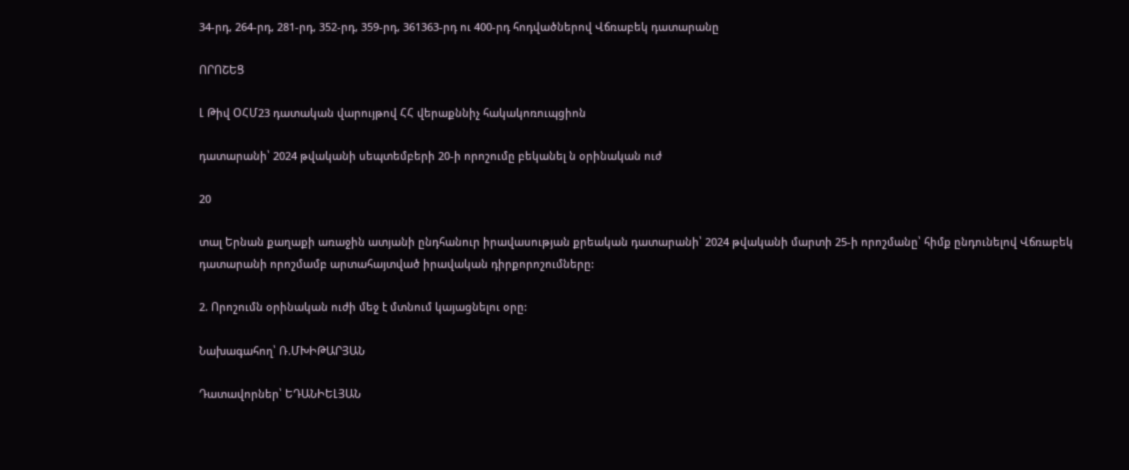34-րդ, 264-րդ, 281-րդ, 352-րդ, 359-րդ, 361363-րդ ու 400-րդ հոդվածներով Վճռաբեկ դատարանը

ՈՐՈՇԵՑ

Լ Թիվ ՕՀՄ23 դատական վարույթով ՀՀ վերաքննիչ հակակոռուպցիոն

դատարանի՝ 2024 թվականի սեպտեմբերի 20-ի որոշումը բեկանել ն օրինական ուժ

20

տալ Երնան քաղաքի առաջին ատյանի ընդհանուր իրավասության քրեական դատարանի՝ 2024 թվականի մարտի 25-ի որոշմանը՝ հիմք ընդունելով Վճռաբեկ դատարանի որոշմամբ արտահայտված իրավական դիրքորոշումները:

2. Որոշումն օրինական ուժի մեջ է մտնում կայացնելու օրը:

Նախագահող՝ Ռ.ՄԽԻԹԱՐՅԱՆ

Դատավորներ՝ ԵԴԱՆԻԵԼՅԱՆ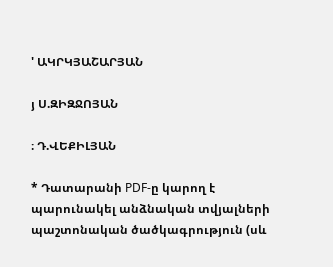' ԱԿՐԿՅԱՇԱՐՅԱՆ

յ Ս.ԶԻԶՋՈՅԱՆ

։ Դ.ՎԵՔԻԼՅԱՆ

* Դատարանի PDF-ը կարող է պարունակել անձնական տվյալների պաշտոնական ծածկագրություն (սև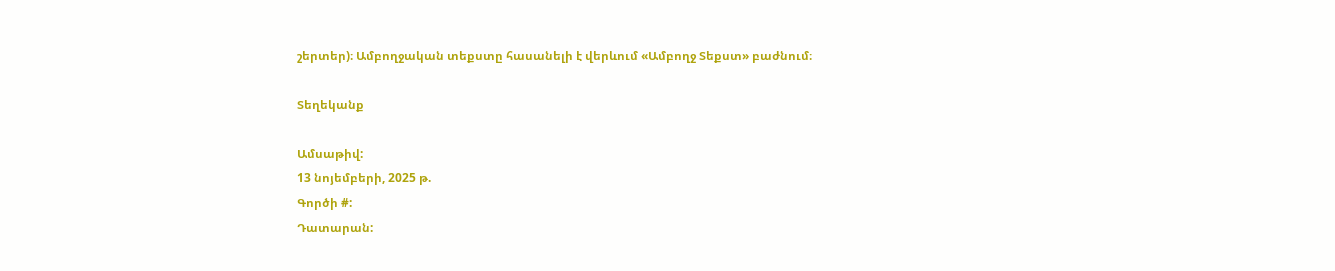շերտեր)։ Ամբողջական տեքստը հասանելի է վերևում «Ամբողջ Տեքստ» բաժնում։

Տեղեկանք

Ամսաթիվ:
13 նոյեմբերի, 2025 թ.
Գործի #:
Դատարան: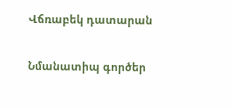Վճռաբեկ դատարան

Նմանատիպ գործեր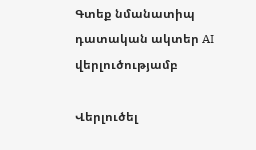Գտեք նմանատիպ դատական ակտեր AI վերլուծությամբ

Վերլուծել